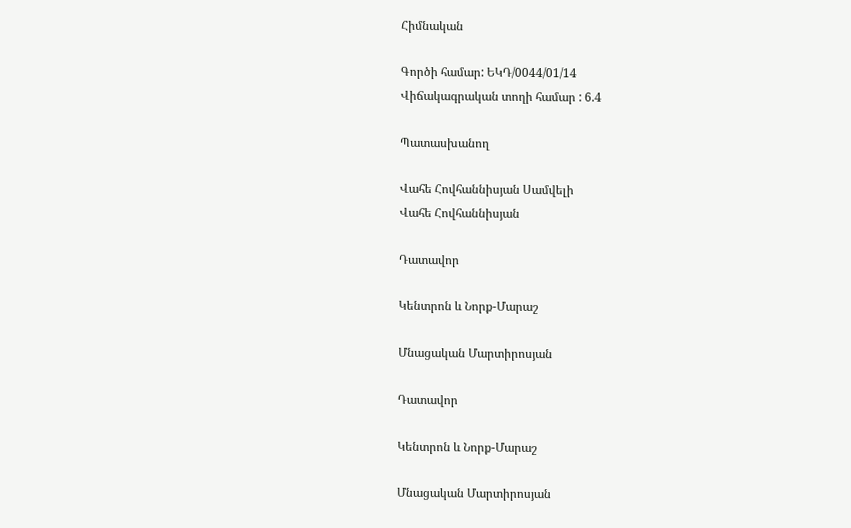Հիմնական

Գործի համար: ԵԿԴ/0044/01/14
Վիճակագրական տողի համար : 6.4

Պատասխանող

Վահե Հովհաննիսյան Սամվելի
Վահե Հովհաննիսյան

Դատավոր

Կենտրոն և Նորք-Մարաշ

Մնացական Մարտիրոսյան

Դատավոր

Կենտրոն և Նորք-Մարաշ

Մնացական Մարտիրոսյան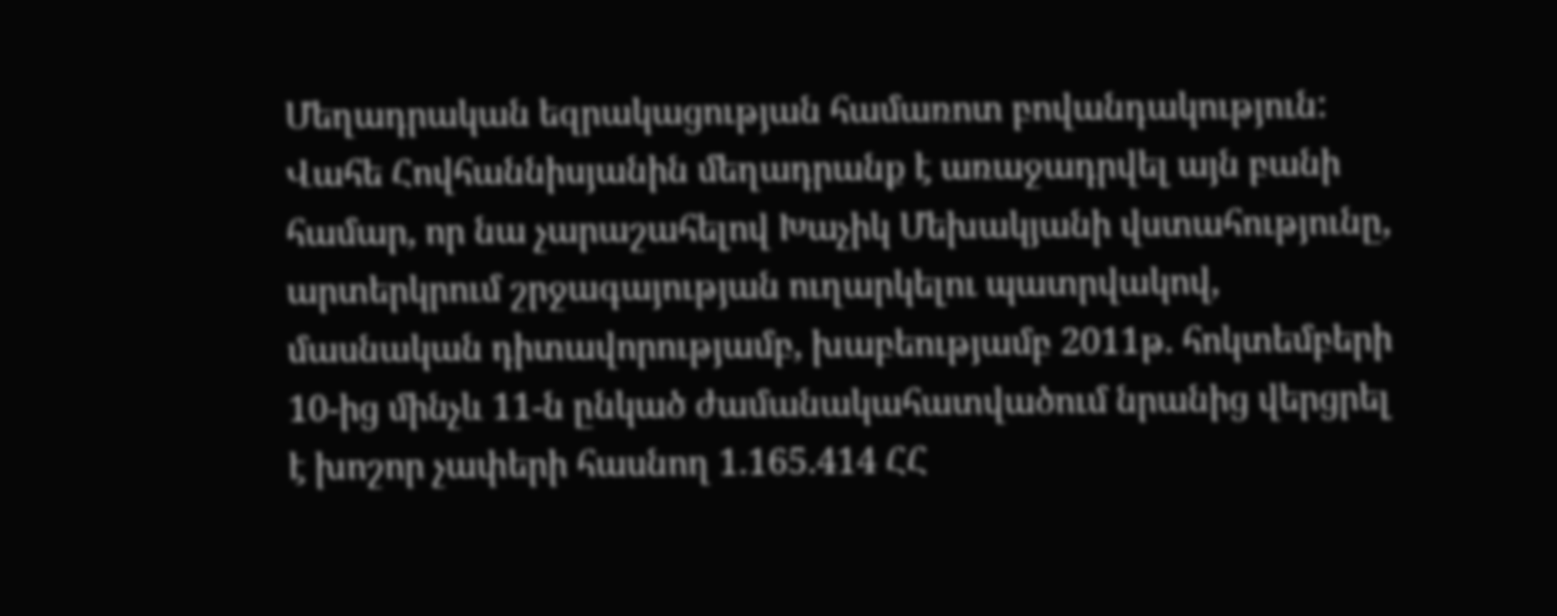Մեղադրական եզրակացության համառոտ բովանդակություն: Վահե Հովհաննիսյանին մեղադրանք է առաջադրվել այն բանի համար, որ նա չարաշահելով Խաչիկ Մեխակյանի վստահությունը, արտերկրում շրջագայության ուղարկելու պատրվակով, մասնական դիտավորությամբ, խաբեությամբ 2011թ. հոկտեմբերի 10-ից մինչև 11-ն ընկած ժամանակահատվածում նրանից վերցրել է խոշոր չափերի հասնող 1.165.414 ՀՀ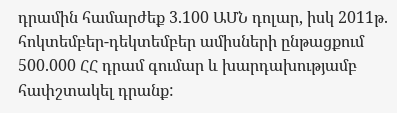դրամին համարժեք 3.100 ԱՄՆ դոլար, իսկ 2011թ. հոկտեմբեր-դեկտեմբեր ամիսների ընթացքում 500.000 ՀՀ դրամ գումար և խարդախությամբ հափշտակել դրանք: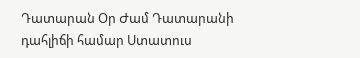Դատարան Օր Ժամ Դատարանի դահլիճի համար Ստատուս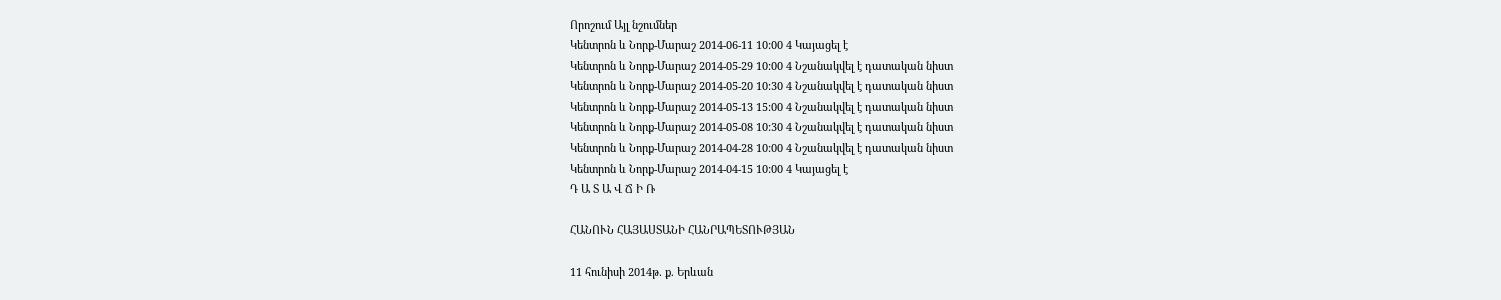Որոշում Այլ նշումներ
Կենտրոն և Նորք-Մարաշ 2014-06-11 10:00 4 Կայացել է
Կենտրոն և Նորք-Մարաշ 2014-05-29 10:00 4 Նշանակվել է դատական նիստ
Կենտրոն և Նորք-Մարաշ 2014-05-20 10:30 4 Նշանակվել է դատական նիստ
Կենտրոն և Նորք-Մարաշ 2014-05-13 15:00 4 Նշանակվել է դատական նիստ
Կենտրոն և Նորք-Մարաշ 2014-05-08 10:30 4 Նշանակվել է դատական նիստ
Կենտրոն և Նորք-Մարաշ 2014-04-28 10:00 4 Նշանակվել է դատական նիստ
Կենտրոն և Նորք-Մարաշ 2014-04-15 10:00 4 Կայացել է
Դ Ա Տ Ա Վ Ճ Ի Ռ

ՀԱՆՈՒՆ ՀԱՅԱՍՏԱՆԻ ՀԱՆՐԱՊԵՏՈՒԹՅԱՆ

11 հունիսի 2014թ. ք. Երևան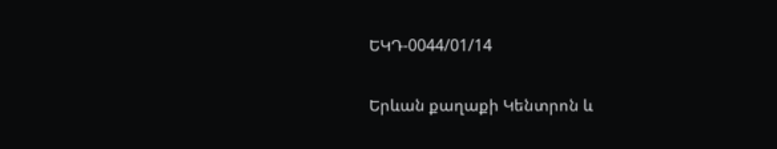ԵԿԴ-0044/01/14

Երևան քաղաքի Կենտրոն և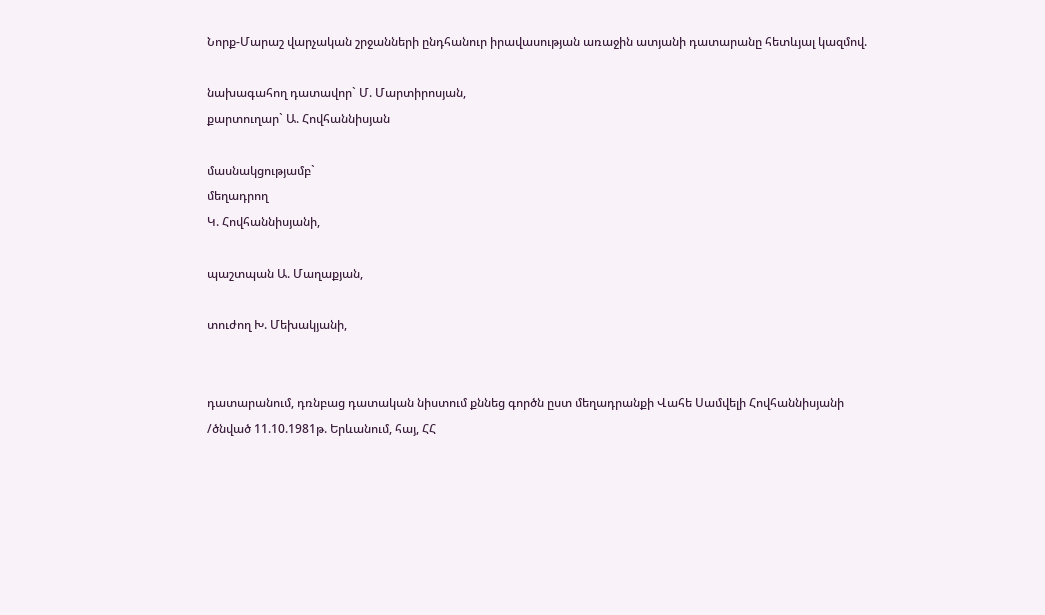Նորք-Մարաշ վարչական շրջանների ընդհանուր իրավասության առաջին ատյանի դատարանը հետևյալ կազմով.

նախագահող դատավոր` Մ. Մարտիրոսյան,
քարտուղար` Ա. Հովհաննիսյան

մասնակցությամբ`
մեղադրող
Կ. Հովհաննիսյանի,

պաշտպան Ա. Մաղաքյան,

տուժող Խ. Մեխակյանի,


դատարանում, դռնբաց դատական նիստում քննեց գործն ըստ մեղադրանքի Վահե Սամվելի Հովհաննիսյանի
/ծնված 11.10.1981թ. Երևանում, հայ, ՀՀ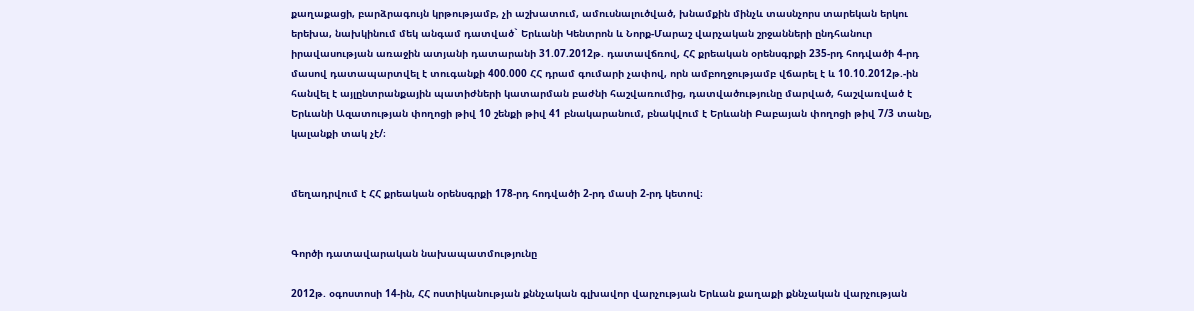քաղաքացի, բարձրագույն կրթությամբ, չի աշխատում, ամուսնալուծված, խնամքին մինչև տասնչորս տարեկան երկու երեխա, նախկինում մեկ անգամ դատված` Երևանի Կենտրոն և Նորք-Մարաշ վարչական շրջանների ընդհանուր իրավասության առաջին ատյանի դատարանի 31.07.2012թ. դատավճռով, ՀՀ քրեական օրենսգրքի 235-րդ հոդվածի 4-րդ մասով դատապարտվել է տուգանքի 400.000 ՀՀ դրամ գումարի չափով, որն ամբողջությամբ վճարել է և 10.10.2012թ.-ին հանվել է այլընտրանքային պատիժների կատարման բաժնի հաշվառումից, դատվածությունը մարված, հաշվառված է Երևանի Ազատության փողոցի թիվ 10 շենքի թիվ 41 բնակարանում, բնակվում է Երևանի Բաբայան փողոցի թիվ 7/3 տանը, կալանքի տակ չէ/։


մեղադրվում է ՀՀ քրեական օրենսգրքի 178-րդ հոդվածի 2-րդ մասի 2-րդ կետով։


Գործի դատավարական նախապատմությունը

2012թ. օգոստոսի 14-ին, ՀՀ ոստիկանության քննչական գլխավոր վարչության Երևան քաղաքի քննչական վարչության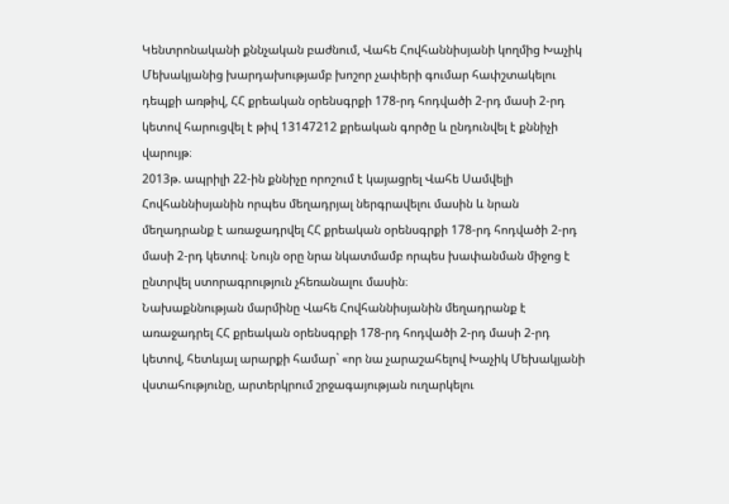Կենտրոնականի քննչական բաժնում, Վահե Հովհաննիսյանի կողմից Խաչիկ Մեխակյանից խարդախությամբ խոշոր չափերի գումար հափշտակելու դեպքի առթիվ, ՀՀ քրեական օրենսգրքի 178-րդ հոդվածի 2-րդ մասի 2-րդ կետով հարուցվել է թիվ 13147212 քրեական գործը և ընդունվել է քննիչի վարույթ։
2013թ. ապրիլի 22-ին քննիչը որոշում է կայացրել Վահե Սամվելի Հովհաննիսյանին որպես մեղադրյալ ներգրավելու մասին և նրան մեղադրանք է առաջադրվել ՀՀ քրեական օրենսգրքի 178-րդ հոդվածի 2-րդ մասի 2-րդ կետով։ Նույն օրը նրա նկատմամբ որպես խափանման միջոց է ընտրվել ստորագրություն չհեռանալու մասին։
Նախաքննության մարմինը Վահե Հովհաննիսյանին մեղադրանք է առաջադրել ՀՀ քրեական օրենսգրքի 178-րդ հոդվածի 2-րդ մասի 2-րդ կետով, հետևյալ արարքի համար` «որ նա չարաշահելով Խաչիկ Մեխակյանի վստահությունը, արտերկրում շրջագայության ուղարկելու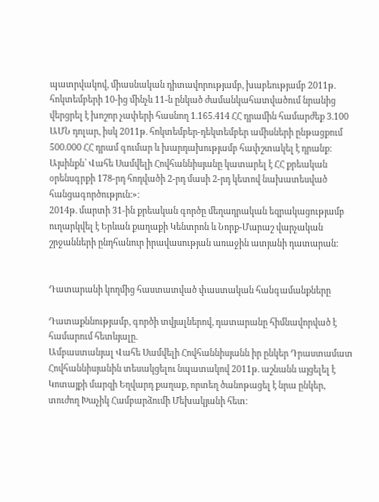պատրվակով, միասնական դիտավորությամբ, խաբեությամբ 2011թ. հոկտեմբերի 10-ից մինչև 11-ն ընկած ժամանկահատվածում նրանից վերցրել է խոշոր չափերի հասնող 1.165.414 ՀՀ դրամին համարժեք 3.100 ԱՄՆ դոլար, իսկ 2011թ. հոկտեմբեր-դեկտեմբեր ամիսների ընթացքում 500.000 ՀՀ դրամ գումար և խարդախությամբ հափշտակել է դրանք։
Այսինքն՝ Վահե Սամվելի Հովհաննիսյանը կատարել է ՀՀ քրեական օրենսգրքի 178-րդ հոդվածի 2-րդ մասի 2-րդ կետով նախատեսված հանցագործություն։»։
2014թ. մարտի 31-ին քրեական գործը մեղադրական եզրակացությամբ ուղարկվել է Երևան քաղաքի Կենտրոն և Նորք-Մարաշ վարչական շրջանների ընդհանուր իրավասության առաջին ատյանի դատարան։


Դատարանի կողմից հաստատված փաստական հանգամանքները

Դատաքննությամբ, գործի տվյալներով, դատարանը հիմնավորված է համարում հետևյալը.
Ամբաստանյալ Վահե Սամվելի Հովհաննիսյանն իր ընկեր Դրաստամատ Հովհաննիսյանին տեսակցելու նպատակով 2011թ. աշնանն այցելել է Կոտայքի մարզի Եղվարդ քաղաք, որտեղ ծանոթացել է նրա ընկեր, տուժող Խաչիկ Համբարձումի Մեխակյանի հետ։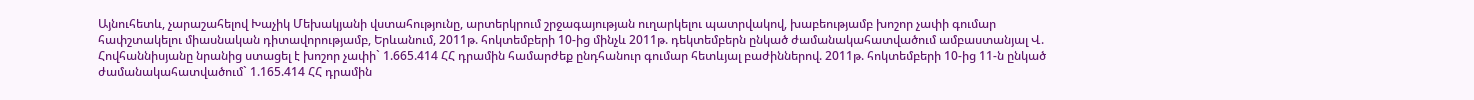Այնուհետև, չարաշահելով Խաչիկ Մեխակյանի վստահությունը, արտերկրում շրջագայության ուղարկելու պատրվակով, խաբեությամբ խոշոր չափի գումար հափշտակելու միասնական դիտավորությամբ, Երևանում, 2011թ. հոկտեմբերի 10-ից մինչև 2011թ. դեկտեմբերն ընկած ժամանակահատվածում ամբաստանյալ Վ. Հովհաննիսյանը նրանից ստացել է խոշոր չափի` 1.665.414 ՀՀ դրամին համարժեք ընդհանուր գումար հետևյալ բաժիններով. 2011թ. հոկտեմբերի 10-ից 11-ն ընկած ժամանակահատվածում` 1.165.414 ՀՀ դրամին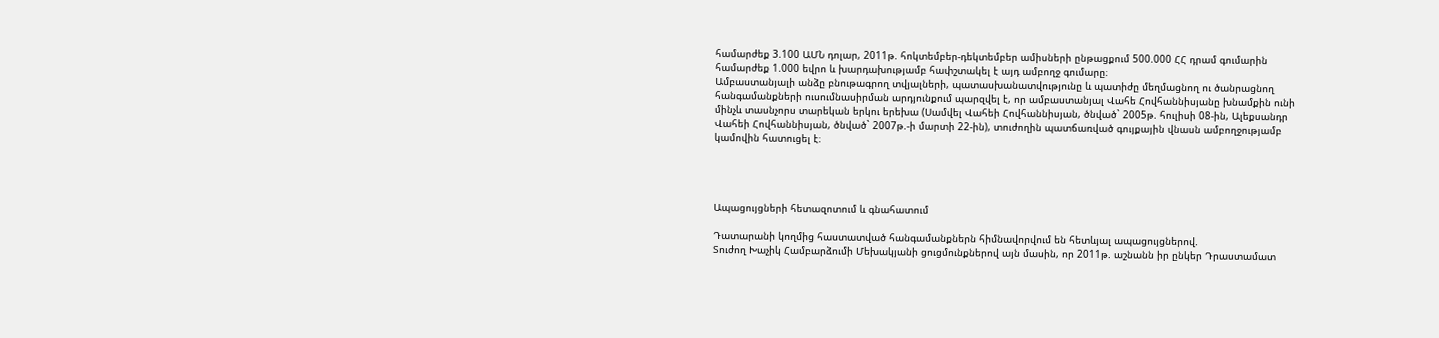համարժեք 3.100 ԱՄՆ դոլար, 2011թ. հոկտեմբեր-դեկտեմբեր ամիսների ընթացքում 500.000 ՀՀ դրամ գումարին համարժեք 1.000 եվրո և խարդախությամբ հափշտակել է այդ ամբողջ գումարը։
Ամբաստանյալի անձը բնութագրող տվյալների, պատասխանատվությունը և պատիժը մեղմացնող ու ծանրացնող հանգամանքների ուսումնասիրման արդյունքում պարզվել է, որ ամբաստանյալ Վահե Հովհաննիսյանը խնամքին ունի մինչև տասնչորս տարեկան երկու երեխա (Սամվել Վահեի Հովհաննիսյան, ծնված` 2005թ. հուլիսի 08-ին, Ալեքսանդր Վահեի Հովհաննիսյան, ծնված` 2007թ.-ի մարտի 22-ին), տուժողին պատճառված գույքային վնասն ամբողջությամբ կամովին հատուցել է։




Ապացույցների հետազոտում և գնահատում

Դատարանի կողմից հաստատված հանգամանքներն հիմնավորվում են հետևյալ ապացույցներով.
Տուժող Խաչիկ Համբարձումի Մեխակյանի ցուցմունքներով այն մասին, որ 2011թ. աշնանն իր ընկեր Դրաստամատ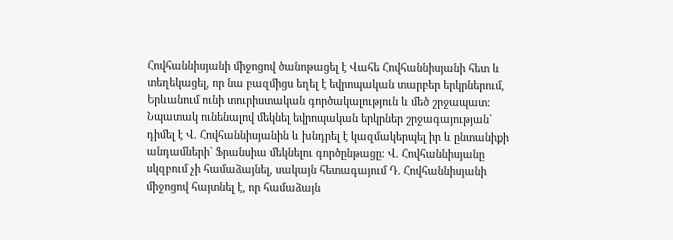Հովհաննիսյանի միջոցով ծանոթացել է Վահե Հովհաննիսյանի հետ և տեղեկացել, որ նա բազմիցս եղել է եվրոպական տարբեր երկրներում, Երևանում ունի տուրիստական գործակալություն և մեծ շրջապատ։ Նպատակ ունենալով մեկնել եվրոպական երկրներ շրջագայության` դիմել է Վ. Հովհաննիսյանին և խնդրել է կազմակերպել իր և ընտանիքի անդամների` Ֆրանսիա մեկնելու գործընթացը։ Վ. Հովհաննիսյանը սկզբում չի համաձայնել, սակայն հետագայում Դ. Հովհաննիսյանի միջոցով հայտնել է, որ համաձայն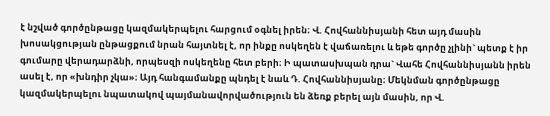է նշված գործընթացը կազմակերպելու հարցում օգնել իրեն։ Վ. Հովհաննիսյանի հետ այդ մասին խոսակցության ընթացքում նրան հայտնել է, որ ինքը ոսկեղեն է վաճառելու և եթե գործը չլինի` պետք է իր գումարը վերադարձնի, որպեսզի ոսկեղենը հետ բերի։ Ի պատասխպան դրա` Վահե Հովհաննիսյանն իրեն ասել է, որ «խնդիր չկա»։ Այդ հանգամանքը պնդել է նաև Դ. Հովհաննիսյանը։ Մեկնման գործընթացը կազմակերպելու նպատակով պայմանավորվածություն են ձեռք բերել այն մասին, որ Վ.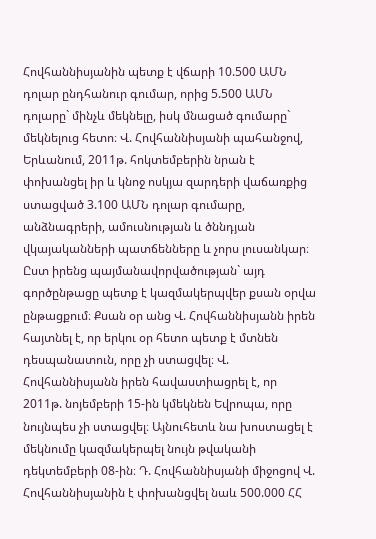Հովհաննիսյանին պետք է վճարի 10.500 ԱՄՆ դոլար ընդհանուր գումար, որից 5.500 ԱՄՆ դոլարը` մինչև մեկնելը, իսկ մնացած գումարը` մեկնելուց հետո։ Վ. Հովհաննիսյանի պահանջով, Երևանում, 2011թ. հոկտեմբերին նրան է փոխանցել իր և կնոջ ոսկյա զարդերի վաճառքից ստացված 3.100 ԱՄՆ դոլար գումարը, անձնագրերի, ամուսնության և ծննդյան վկայականների պատճենները և չորս լուսանկար։ Ըստ իրենց պայմանավորվածության` այդ գործընթացը պետք է կազմակերպվեր քսան օրվա ընթացքում։ Քսան օր անց Վ. Հովհաննիսյանն իրեն հայտնել է, որ երկու օր հետո պետք է մտնեն դեսպանատուն, որը չի ստացվել։ Վ. Հովհաննիսյանն իրեն հավաստիացրել է, որ 2011թ. նոյեմբերի 15-ին կմեկնեն Եվրոպա, որը նույնպես չի ստացվել։ Այնուհետև նա խոստացել է մեկնումը կազմակերպել նույն թվականի դեկտեմբերի 08-ին։ Դ. Հովհաննիսյանի միջոցով Վ. Հովհաննիսյանին է փոխանցվել նաև 500.000 ՀՀ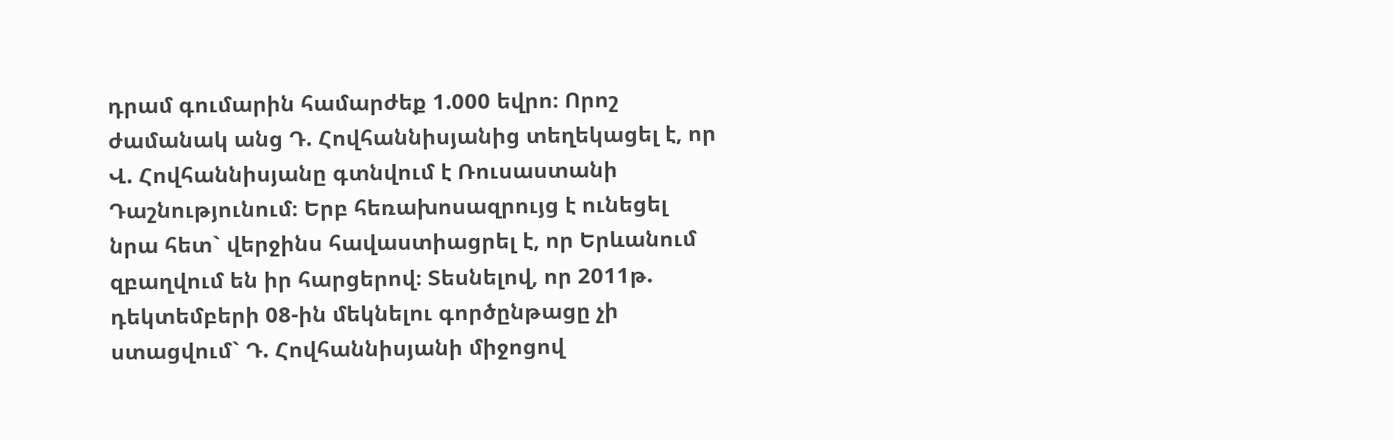դրամ գումարին համարժեք 1.000 եվրո։ Որոշ ժամանակ անց Դ. Հովհաննիսյանից տեղեկացել է, որ Վ. Հովհաննիսյանը գտնվում է Ռուսաստանի Դաշնությունում։ Երբ հեռախոսազրույց է ունեցել նրա հետ` վերջինս հավաստիացրել է, որ Երևանում զբաղվում են իր հարցերով։ Տեսնելով, որ 2011թ. դեկտեմբերի 08-ին մեկնելու գործընթացը չի ստացվում` Դ. Հովհաննիսյանի միջոցով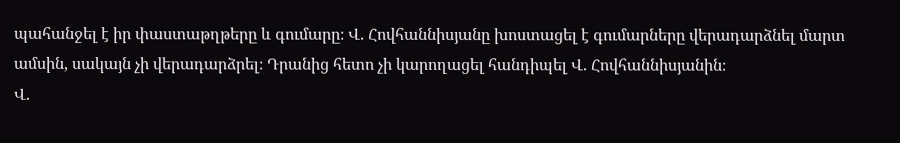պահանջել է իր փաստաթղթերը և գումարը։ Վ. Հովհաննիսյանը խոստացել է գումարները վերադարձնել մարտ ամսին, սակայն չի վերադարձրել։ Դրանից հետո չի կարողացել հանդիպել Վ. Հովհաննիսյանին։
Վ.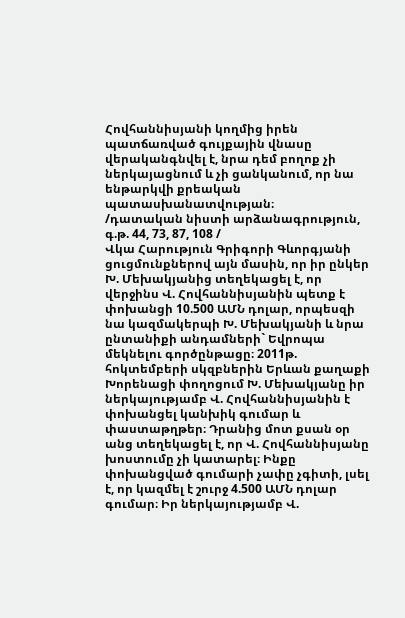Հովհաննիսյանի կողմից իրեն պատճառված գույքային վնասը վերականգնվել է, նրա դեմ բողոք չի ներկայացնում և չի ցանկանում, որ նա ենթարկվի քրեական պատասխանատվության։
/դատական նիստի արձանագրություն, գ.թ. 44, 73, 87, 108 /
Վկա Հարություն Գրիգորի Գևորգյանի ցուցմունքներով այն մասին, որ իր ընկեր Խ. Մեխակյանից տեղեկացել է, որ վերջինս Վ. Հովհաննիսյանին պետք է փոխանցի 10.500 ԱՄՆ դոլար, որպեսզի նա կազմակերպի Խ. Մեխակյանի և նրա ընտանիքի անդամների` Եվրոպա մեկնելու գործընթացը։ 2011թ. հոկտեմբերի սկզբներին Երևան քաղաքի Խորենացի փողոցում Խ. Մեխակյանը իր ներկայությամբ Վ. Հովհաննիսյանին է փոխանցել կանխիկ գումար և փաստաթղթեր։ Դրանից մոտ քսան օր անց տեղեկացել է, որ Վ. Հովհաննիսյանը խոստումը չի կատարել։ Ինքը փոխանցված գումարի չափը չգիտի, լսել է, որ կազմել է շուրջ 4.500 ԱՄՆ դոլար գումար։ Իր ներկայությամբ Վ.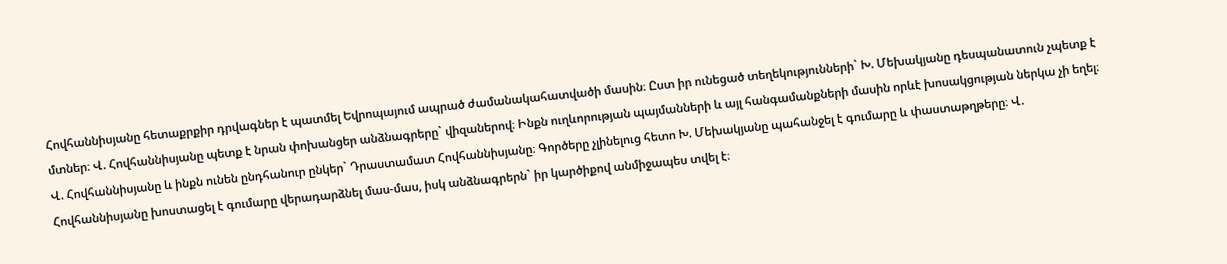Հովհաննիսյանը հետաքրքիր դրվագներ է պատմել Եվրոպայում ապրած ժամանակահատվածի մասին։ Ըստ իր ունեցած տեղեկությունների` Խ. Մեխակյանը դեսպանատուն չպետք է մտներ։ Վ. Հովհաննիսյանը պետք է նրան փոխանցեր անձնագրերը` վիզաներով։ Ինքն ուղևորության պայմանների և այլ հանգամանքների մասին որևէ խոսակցության ներկա չի եղել։ Վ. Հովհաննիսյանը և ինքն ունեն ընդհանուր ընկեր` Դրաստամատ Հովհաննիսյանը։ Գործերը չլինելուց հետո Խ. Մեխակյանը պահանջել է գումարը և փաստաթղթերը։ Վ. Հովհաննիսյանը խոստացել է գումարը վերադարձնել մաս-մաս, իսկ անձնագրերն` իր կարծիքով անմիջապես տվել է։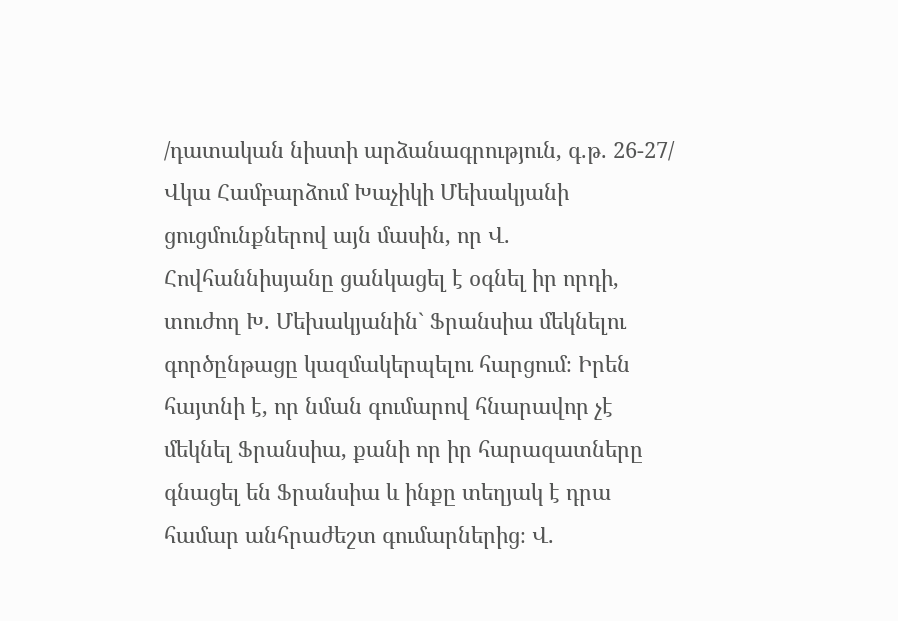/դատական նիստի արձանագրություն, գ.թ. 26-27/
Վկա Համբարձում Խաչիկի Մեխակյանի ցուցմունքներով այն մասին, որ Վ. Հովհաննիսյանը ցանկացել է օգնել իր որդի, տուժող Խ. Մեխակյանին` Ֆրանսիա մեկնելու գործընթացը կազմակերպելու հարցում։ Իրեն հայտնի է, որ նման գումարով հնարավոր չէ մեկնել Ֆրանսիա, քանի որ իր հարազատները գնացել են Ֆրանսիա և ինքը տեղյակ է դրա համար անհրաժեշտ գումարներից։ Վ.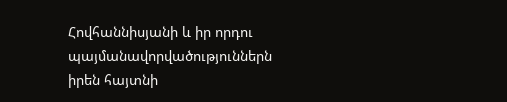Հովհաննիսյանի և իր որդու պայմանավորվածություններն իրեն հայտնի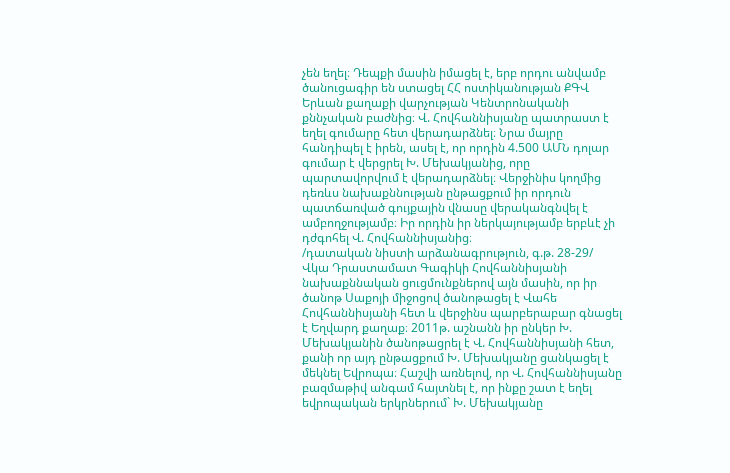չեն եղել։ Դեպքի մասին իմացել է, երբ որդու անվամբ ծանուցագիր են ստացել ՀՀ ոստիկանության ՔԳՎ Երևան քաղաքի վարչության Կենտրոնականի քննչական բաժնից։ Վ. Հովհաննիսյանը պատրաստ է եղել գումարը հետ վերադարձնել։ Նրա մայրը հանդիպել է իրեն, ասել է, որ որդին 4.500 ԱՄՆ դոլար գումար է վերցրել Խ. Մեխակյանից, որը պարտավորվում է վերադարձնել։ Վերջինիս կողմից դեռևս նախաքննության ընթացքում իր որդուն պատճառված գույքային վնասը վերականգնվել է ամբողջությամբ։ Իր որդին իր ներկայությամբ երբևէ չի դժգոհել Վ. Հովհաննիսյանից։
/դատական նիստի արձանագրություն, գ.թ. 28-29/
Վկա Դրաստամատ Գագիկի Հովհաննիսյանի նախաքննական ցուցմունքներով այն մասին, որ իր ծանոթ Սաքոյի միջոցով ծանոթացել է Վահե Հովհաննիսյանի հետ և վերջինս պարբերաբար գնացել է Եղվարդ քաղաք։ 2011թ. աշնանն իր ընկեր Խ. Մեխակյանին ծանոթացրել է Վ. Հովհաննիսյանի հետ, քանի որ այդ ընթացքում Խ. Մեխակյանը ցանկացել է մեկնել Եվրոպա։ Հաշվի առնելով, որ Վ. Հովհաննիսյանը բազմաթիվ անգամ հայտնել է, որ ինքը շատ է եղել եվրոպական երկրներում` Խ. Մեխակյանը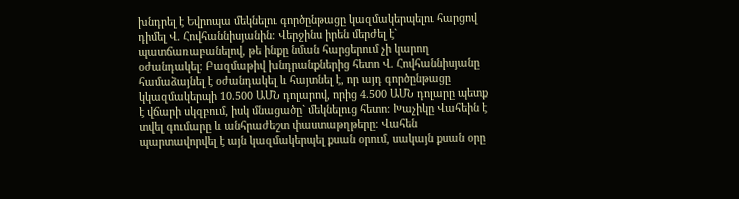խնդրել է Եվրոպա մեկնելու գործընթացը կազմակերպելու հարցով դիմել Վ. Հովհաննիսյանին։ Վերջինս իրեն մերժել է` պատճառաբանելով, թե ինքը նման հարցերում չի կարող օժանդակել։ Բազմաթիվ խնդրանքներից հետո Վ. Հովհաննիսյանը համաձայնել է օժանդակել և հայտնել է, որ այդ գործընթացը կկազմակերպի 10.500 ԱՄՆ դոլարով, որից 4.500 ԱՄՆ դոլարը պետք է վճարի սկզբում, իսկ մնացածը` մեկնելուց հետո։ Խաչիկը Վահեին է տվել գումարը և անհրաժեշտ փաստաթղթերը։ Վահեն պարտավորվել է այն կազմակերպել քսան օրում, սակայն քսան օրը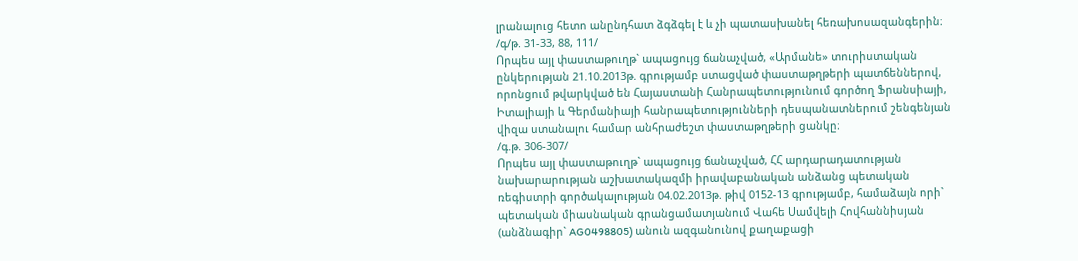լրանալուց հետո անընդհատ ձգձգել է և չի պատասխանել հեռախոսազանգերին։
/գ/թ. 31-33, 88, 111/
Որպես այլ փաստաթուղթ` ապացույց ճանաչված, «Արմանե» տուրիստական ընկերության 21.10.2013թ. գրությամբ ստացված փաստաթղթերի պատճեններով, որոնցում թվարկված են Հայաստանի Հանրապետությունում գործող Ֆրանսիայի, Իտալիայի և Գերմանիայի հանրապետությունների դեսպանատներում շենգենյան վիզա ստանալու համար անհրաժեշտ փաստաթղթերի ցանկը։
/գ.թ. 306-307/
Որպես այլ փաստաթուղթ` ապացույց ճանաչված, ՀՀ արդարադատության նախարարության աշխատակազմի իրավաբանական անձանց պետական ռեգիստրի գործակալության 04.02.2013թ. թիվ 0152-13 գրությամբ, համաձայն որի` պետական միասնական գրանցամատյանում Վահե Սամվելի Հովհաննիսյան (անձնագիր` AG0498805) անուն ազգանունով քաղաքացի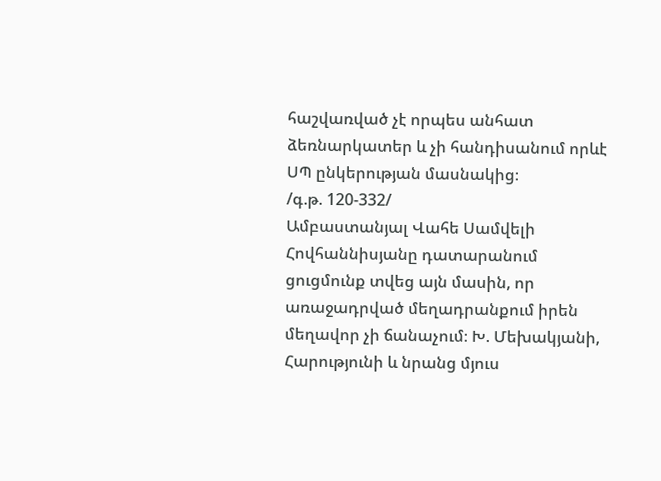հաշվառված չէ որպես անհատ ձեռնարկատեր և չի հանդիսանում որևէ ՍՊ ընկերության մասնակից։
/գ.թ. 120-332/
Ամբաստանյալ Վահե Սամվելի Հովհաննիսյանը դատարանում ցուցմունք տվեց այն մասին, որ առաջադրված մեղադրանքում իրեն մեղավոր չի ճանաչում։ Խ. Մեխակյանի, Հարությունի և նրանց մյուս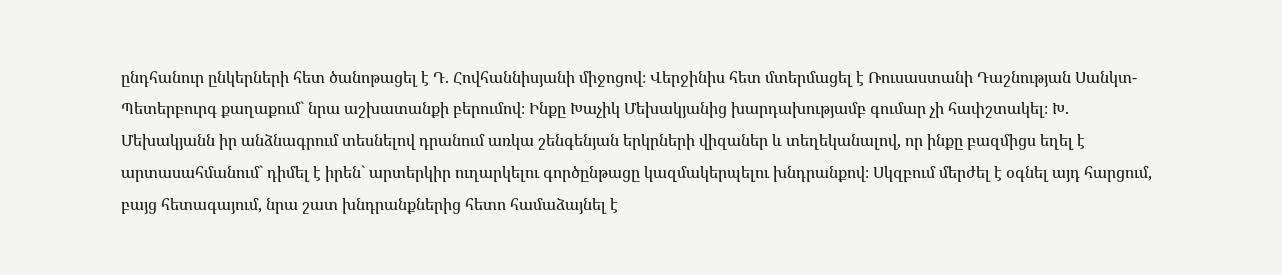ընդհանուր ընկերների հետ ծանոթացել է Դ. Հովհաննիսյանի միջոցով։ Վերջինիս հետ մտերմացել է Ռուսաստանի Դաշնության Սանկտ-Պետերբուրգ քաղաքում` նրա աշխատանքի բերումով։ Ինքը Խաչիկ Մեխակյանից խարդախությամբ գումար չի հափշտակել։ Խ. Մեխակյանն իր անձնագրում տեսնելով դրանում առկա շենգենյան երկրների վիզաներ և տեղեկանալով, որ ինքը բազմիցս եղել է արտասահմանում` դիմել է իրեն` արտերկիր ուղարկելու գործընթացը կազմակերպելու խնդրանքով։ Սկզբում մերժել է օգնել այդ հարցում, բայց հետագայում, նրա շատ խնդրանքներից հետո համաձայնել է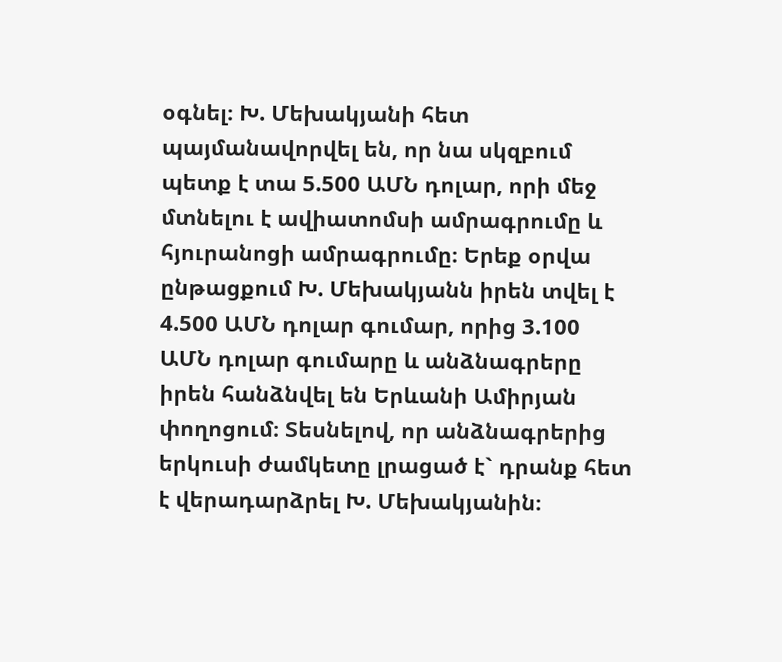օգնել։ Խ. Մեխակյանի հետ պայմանավորվել են, որ նա սկզբում պետք է տա 5.500 ԱՄՆ դոլար, որի մեջ մտնելու է ավիատոմսի ամրագրումը և հյուրանոցի ամրագրումը։ Երեք օրվա ընթացքում Խ. Մեխակյանն իրեն տվել է 4.500 ԱՄՆ դոլար գումար, որից 3.100 ԱՄՆ դոլար գումարը և անձնագրերը իրեն հանձնվել են Երևանի Ամիրյան փողոցում։ Տեսնելով, որ անձնագրերից երկուսի ժամկետը լրացած է` դրանք հետ է վերադարձրել Խ. Մեխակյանին։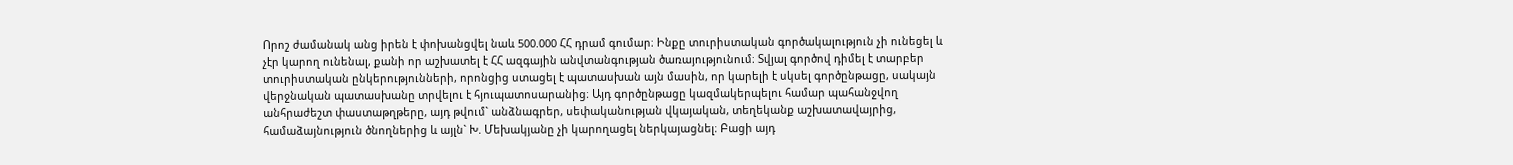Որոշ ժամանակ անց իրեն է փոխանցվել նաև 500.000 ՀՀ դրամ գումար։ Ինքը տուրիստական գործակալություն չի ունեցել և չէր կարող ունենալ, քանի որ աշխատել է ՀՀ ազգային անվտանգության ծառայությունում։ Տվյալ գործով դիմել է տարբեր տուրիստական ընկերությունների, որոնցից ստացել է պատասխան այն մասին, որ կարելի է սկսել գործընթացը, սակայն վերջնական պատասխանը տրվելու է հյուպատոսարանից։ Այդ գործընթացը կազմակերպելու համար պահանջվող անհրաժեշտ փաստաթղթերը, այդ թվում` անձնագրեր, սեփականության վկայական, տեղեկանք աշխատավայրից, համաձայնություն ծնողներից և այլն` Խ. Մեխակյանը չի կարողացել ներկայացնել։ Բացի այդ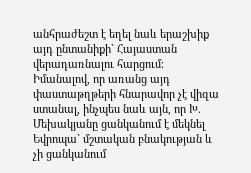անհրաժեշտ է եղել նաև երաշխիք այդ ընտանիքի` Հայաստան վերադառնալու հարցում։ Իմանալով, որ առանց այդ փաստաթղթերի հնարավոր չէ վիզա ստանալ, ինչպես նաև այն, որ Խ. Մեխակյանը ցանկանում է մեկնել Եվրոպա` մշտական բնակության և չի ցանկանում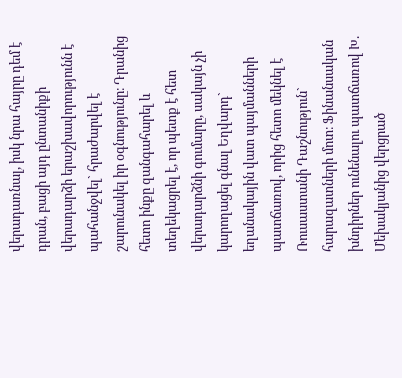վերադառնալ, իսկ նրա հայրը դեմ է դրան, բացի այդ ընտանիքի վերադարձի երաշխավորությունն է պահանջվել` հրաժարվել է շարունակել իր օգնությունը։ Դրանից հետո ինքը զանգահարել և տեղեկացրել է, որ պետք է հետ վերադարձնի գումարը, սակայն չի կարողացել գնալ Եղվարդ` եղանակային վատ պայմանների պատճառով, որից հետո մեկնել է Ռուսաստանի Դաշնություն` հարազատների մոտ։ Ֆինանսական խնդիրներ ունենալու պատճառով Խ. Մեխակյանից վերցրած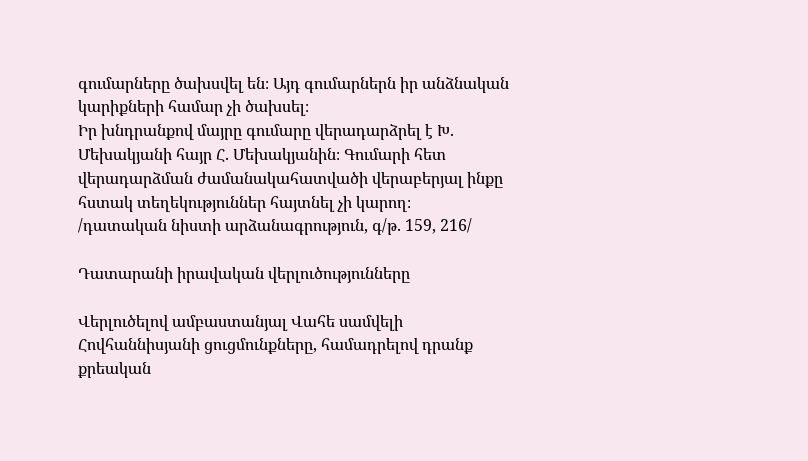գումարները ծախսվել են։ Այդ գումարներն իր անձնական կարիքների համար չի ծախսել։
Իր խնդրանքով մայրը գումարը վերադարձրել է Խ. Մեխակյանի հայր Հ. Մեխակյանին։ Գումարի հետ վերադարձման ժամանակահատվածի վերաբերյալ ինքը հստակ տեղեկություններ հայտնել չի կարող։
/դատական նիստի արձանագրություն, գ/թ. 159, 216/

Դատարանի իրավական վերլուծությունները

Վերլուծելով ամբաստանյալ Վահե սամվելի Հովհաննիսյանի ցուցմունքները, համադրելով դրանք քրեական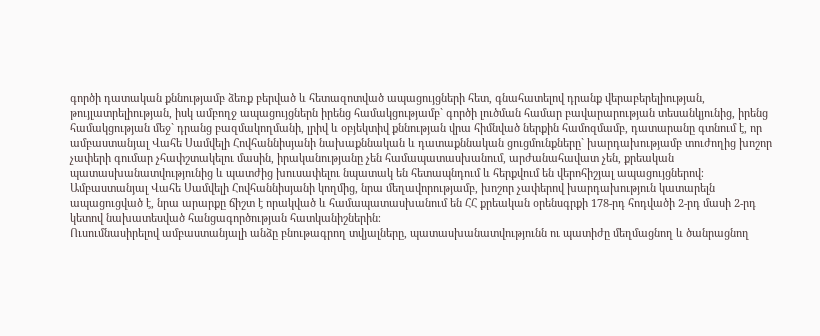գործի դատական քննությամբ ձեռք բերված և հետազոտված ապացույցների հետ, գնահատելով դրանք վերաբերելիության, թույլատրելիության, իսկ ամբողջ ապացույցներն իրենց համակցությամբ` գործի լուծման համար բավարարության տեսանկյունից, իրենց համակցության մեջ` դրանց բազմակողմանի, լրիվ և օբյեկտիվ քննության վրա հիմնված ներքին համոզմամբ, դատարանը գտնում է, որ ամբաստանյալ Վահե Սամվելի Հովհաննիսյանի նախաքննական և դատաքննական ցուցմունքները` խարդախությամբ տուժողից խոշոր չափերի գումար չհափշտակելու մասին, իրականությանը չեն համապատասխանում, արժանահավատ չեն, քրեական պատասխանատվությունից և պատժից խուսափելու նպատակ են հետապնդում և հերքվում են վերոհիշյալ ապացույցներով։
Ամբաստանյալ Վահե Սամվելի Հովհաննիսյանի կողմից, նրա մեղավորությամբ, խոշոր չափերով խարդախություն կատարելն ապացուցված է, նրա արարքը ճիշտ է որակված և համապատասխանում են ՀՀ քրեական օրենսգրքի 178-րդ հոդվածի 2-րդ մասի 2-րդ կետով նախատեսված հանցագործության հատկանիշներին։
Ուսումնասիրելով ամբաստանյալի անձը բնութագրող տվյալները, պատասխանատվությունն ու պատիժը մեղմացնող և ծանրացնող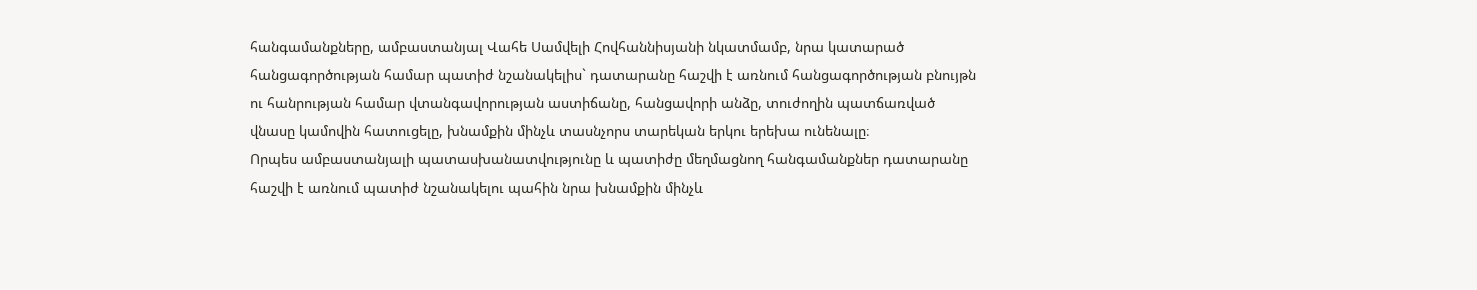հանգամանքները, ամբաստանյալ Վահե Սամվելի Հովհաննիսյանի նկատմամբ, նրա կատարած հանցագործության համար պատիժ նշանակելիս` դատարանը հաշվի է առնում հանցագործության բնույթն ու հանրության համար վտանգավորության աստիճանը, հանցավորի անձը, տուժողին պատճառված վնասը կամովին հատուցելը, խնամքին մինչև տասնչորս տարեկան երկու երեխա ունենալը։
Որպես ամբաստանյալի պատասխանատվությունը և պատիժը մեղմացնող հանգամանքներ դատարանը հաշվի է առնում պատիժ նշանակելու պահին նրա խնամքին մինչև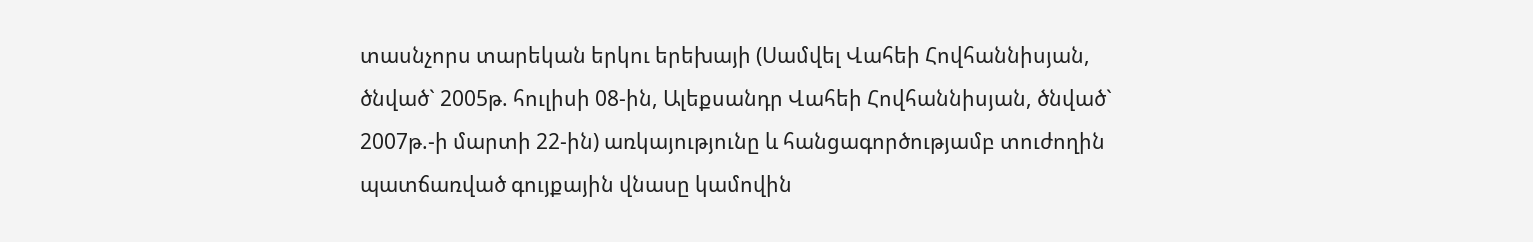տասնչորս տարեկան երկու երեխայի (Սամվել Վահեի Հովհաննիսյան, ծնված` 2005թ. հուլիսի 08-ին, Ալեքսանդր Վահեի Հովհաննիսյան, ծնված` 2007թ.-ի մարտի 22-ին) առկայությունը և հանցագործությամբ տուժողին պատճառված գույքային վնասը կամովին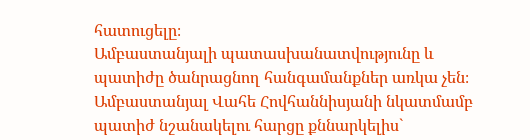հատուցելը։
Ամբաստանյալի պատասխանատվությունը և պատիժը ծանրացնող հանգամանքներ առկա չեն։
Ամբաստանյալ Վահե Հովհաննիսյանի նկատմամբ պատիժ նշանակելու հարցը քննարկելիս`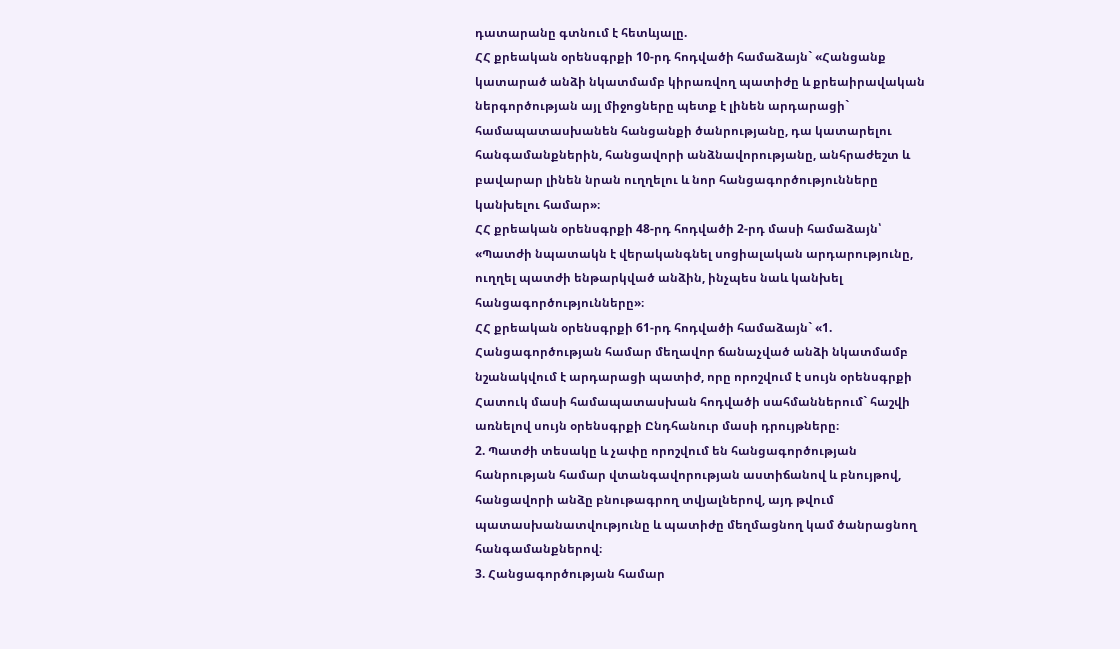դատարանը գտնում է հետևյալը.
ՀՀ քրեական օրենսգրքի 10-րդ հոդվածի համաձայն` «Հանցանք կատարած անձի նկատմամբ կիրառվող պատիժը և քրեաիրավական ներգործության այլ միջոցները պետք է լինեն արդարացի` համապատասխանեն հանցանքի ծանրությանը, դա կատարելու հանգամանքներին, հանցավորի անձնավորությանը, անհրաժեշտ և բավարար լինեն նրան ուղղելու և նոր հանցագործությունները կանխելու համար»։
ՀՀ քրեական օրենսգրքի 48-րդ հոդվածի 2-րդ մասի համաձայն՝ «Պատժի նպատակն է վերականգնել սոցիալական արդարությունը, ուղղել պատժի ենթարկված անձին, ինչպես նաև կանխել հանցագործությունները»։
ՀՀ քրեական օրենսգրքի 61-րդ հոդվածի համաձայն` «1. Հանցագործության համար մեղավոր ճանաչված անձի նկատմամբ նշանակվում է արդարացի պատիժ, որը որոշվում է սույն օրենսգրքի Հատուկ մասի համապատասխան հոդվածի սահմաններում` հաշվի առնելով սույն օրենսգրքի Ընդհանուր մասի դրույթները։
2. Պատժի տեսակը և չափը որոշվում են հանցագործության հանրության համար վտանգավորության աստիճանով և բնույթով, հանցավորի անձը բնութագրող տվյալներով, այդ թվում պատասխանատվությունը և պատիժը մեղմացնող կամ ծանրացնող հանգամանքներով։
3. Հանցագործության համար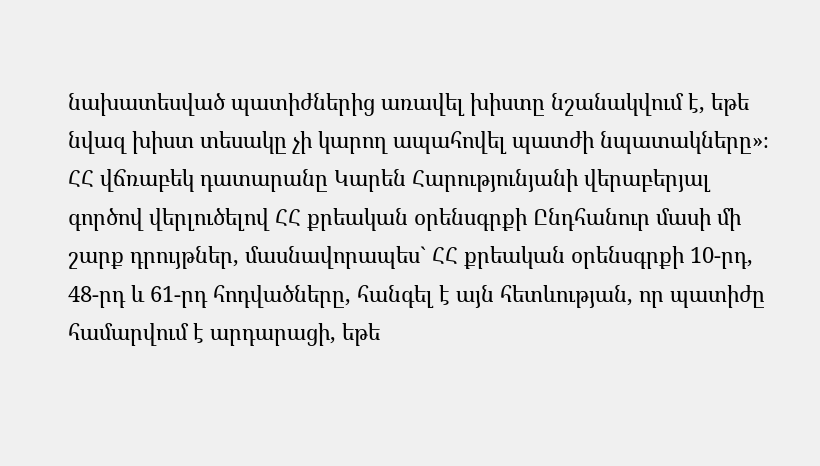նախատեսված պատիժներից առավել խիստը նշանակվում է, եթե նվազ խիստ տեսակը չի կարող ապահովել պատժի նպատակները»։
ՀՀ վճռաբեկ դատարանը Կարեն Հարությունյանի վերաբերյալ գործով վերլուծելով ՀՀ քրեական օրենսգրքի Ընդհանուր մասի մի շարք դրույթներ, մասնավորապես` ՀՀ քրեական օրենսգրքի 10-րդ, 48-րդ և 61-րդ հոդվածները, հանգել է այն հետևության, որ պատիժը համարվում է արդարացի, եթե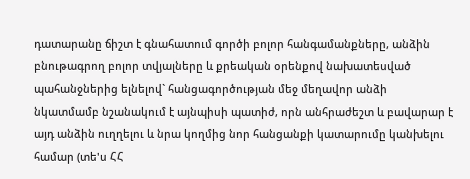դատարանը ճիշտ է գնահատում գործի բոլոր հանգամանքները, անձին բնութագրող բոլոր տվյալները և քրեական օրենքով նախատեսված պահանջներից ելնելով` հանցագործության մեջ մեղավոր անձի նկատմամբ նշանակում է այնպիսի պատիժ, որն անհրաժեշտ և բավարար է այդ անձին ուղղելու և նրա կողմից նոր հանցանքի կատարումը կանխելու համար (տե'ս ՀՀ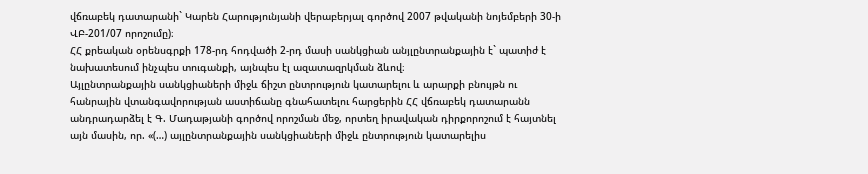վճռաբեկ դատարանի` Կարեն Հարությունյանի վերաբերյալ գործով 2007 թվականի նոյեմբերի 30-ի ՎԲ-201/07 որոշումը)։
ՀՀ քրեական օրենսգրքի 178-րդ հոդվածի 2-րդ մասի սանկցիան անյլընտրանքային է` պատիժ է նախատեսում ինչպես տուգանքի, այնպես էլ ազատազրկման ձևով։
Այլընտրանքային սանկցիաների միջև ճիշտ ընտրություն կատարելու և արարքի բնույթն ու հանրային վտանգավորության աստիճանը գնահատելու հարցերին ՀՀ վճռաբեկ դատարանն անդրադարձել է Գ. Մադաթյանի գործով որոշման մեջ, որտեղ իրավական դիրքորոշում է հայտնել այն մասին, որ. «(…) այլընտրանքային սանկցիաների միջև ընտրություն կատարելիս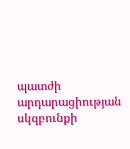պատժի արդարացիության սկզբունքի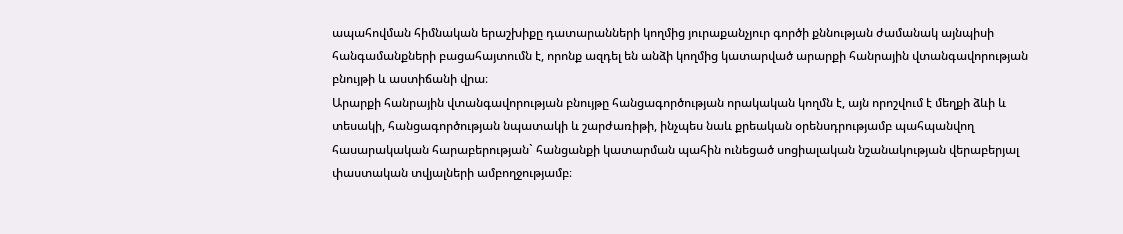ապահովման հիմնական երաշխիքը դատարանների կողմից յուրաքանչյուր գործի քննության ժամանակ այնպիսի հանգամանքների բացահայտումն է, որոնք ազդել են անձի կողմից կատարված արարքի հանրային վտանգավորության բնույթի և աստիճանի վրա։
Արարքի հանրային վտանգավորության բնույթը հանցագործության որակական կողմն է, այն որոշվում է մեղքի ձևի և տեսակի, հանցագործության նպատակի և շարժառիթի, ինչպես նաև քրեական օրենսդրությամբ պահպանվող հասարակական հարաբերության` հանցանքի կատարման պահին ունեցած սոցիալական նշանակության վերաբերյալ փաստական տվյալների ամբողջությամբ։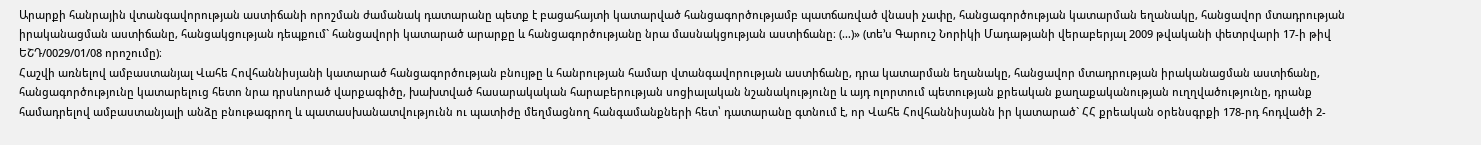Արարքի հանրային վտանգավորության աստիճանի որոշման ժամանակ դատարանը պետք է բացահայտի կատարված հանցագործությամբ պատճառված վնասի չափը, հանցագործության կատարման եղանակը, հանցավոր մտադրության իրականացման աստիճանը, հանցակցության դեպքում` հանցավորի կատարած արարքը և հանցագործությանը նրա մասնակցության աստիճանը։ (…)» (տե’ս Գարուշ Նորիկի Մադաթյանի վերաբերյալ 2009 թվականի փետրվարի 17-ի թիվ ԵՇԴ/0029/01/08 որոշումը)։
Հաշվի առնելով ամբաստանյալ Վահե Հովհաննիսյանի կատարած հանցագործության բնույթը և հանրության համար վտանգավորության աստիճանը, դրա կատարման եղանակը, հանցավոր մտադրության իրականացման աստիճանը, հանցագործությունը կատարելուց հետո նրա դրսևորած վարքագիծը, խախտված հասարակական հարաբերության սոցիալական նշանակությունը և այդ ոլորտում պետության քրեական քաղաքականության ուղղվածությունը, դրանք համադրելով ամբաստանյալի անձը բնութագրող և պատասխանատվությունն ու պատիժը մեղմացնող հանգամանքների հետ՝ դատարանը գտնում է, որ Վահե Հովհաննիսյանն իր կատարած` ՀՀ քրեական օրենսգրքի 178-րդ հոդվածի 2-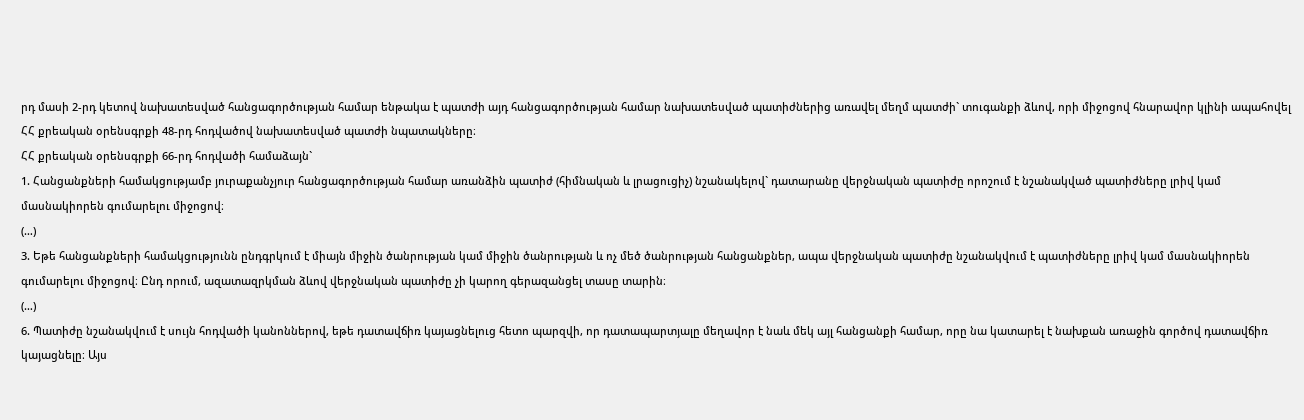րդ մասի 2-րդ կետով նախատեսված հանցագործության համար ենթակա է պատժի այդ հանցագործության համար նախատեսված պատիժներից առավել մեղմ պատժի` տուգանքի ձևով, որի միջոցով հնարավոր կլինի ապահովել ՀՀ քրեական օրենսգրքի 48-րդ հոդվածով նախատեսված պատժի նպատակները։
ՀՀ քրեական օրենսգրքի 66-րդ հոդվածի համաձայն`
1. Հանցանքների համակցությամբ յուրաքանչյուր հանցագործության համար առանձին պատիժ (հիմնական և լրացուցիչ) նշանակելով` դատարանը վերջնական պատիժը որոշում է նշանակված պատիժները լրիվ կամ մասնակիորեն գումարելու միջոցով։
(…)
3. Եթե հանցանքների համակցությունն ընդգրկում է միայն միջին ծանրության կամ միջին ծանրության և ոչ մեծ ծանրության հանցանքներ, ապա վերջնական պատիժը նշանակվում է պատիժները լրիվ կամ մասնակիորեն գումարելու միջոցով։ Ընդ որում, ազատազրկման ձևով վերջնական պատիժը չի կարող գերազանցել տասը տարին։
(…)
6. Պատիժը նշանակվում է սույն հոդվածի կանոններով, եթե դատավճիռ կայացնելուց հետո պարզվի, որ դատապարտյալը մեղավոր է նաև մեկ այլ հանցանքի համար, որը նա կատարել է նախքան առաջին գործով դատավճիռ կայացնելը։ Այս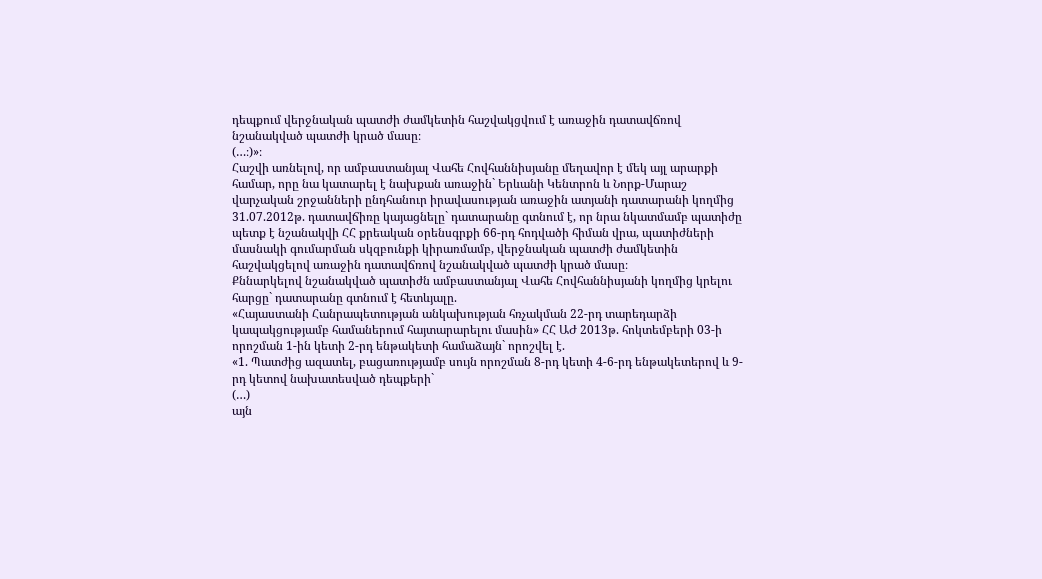դեպքում վերջնական պատժի ժամկետին հաշվակցվում է առաջին դատավճռով նշանակված պատժի կրած մասը։
(…։)»։
Հաշվի առնելով, որ ամբաստանյալ Վահե Հովհաննիսյանը մեղավոր է մեկ այլ արարքի համար, որը նա կատարել է նախքան առաջին` Երևանի Կենտրոն և Նորք-Մարաշ վարչական շրջանների ընդհանուր իրավասության առաջին ատյանի դատարանի կողմից 31.07.2012թ. դատավճիռը կայացնելը` դատարանը գտնում է, որ նրա նկատմամբ պատիժը պետք է նշանակվի ՀՀ քրեական օրենսգրքի 66-րդ հոդվածի հիման վրա, պատիժների մասնակի գումարման սկզբունքի կիրառմամբ, վերջնական պատժի ժամկետին հաշվակցելով առաջին դատավճռով նշանակված պատժի կրած մասը։
Քննարկելով նշանակված պատիժն ամբաստանյալ Վահե Հովհաննիսյանի կողմից կրելու հարցը` դատարանը գտնում է հետևյալը.
«Հայաստանի Հանրապետության անկախության հռչակման 22-րդ տարեդարձի կապակցությամբ համաներում հայտարարելու մասին» ՀՀ ԱԺ 2013թ. հոկտեմբերի 03-ի որոշման 1-ին կետի 2-րդ ենթակետի համաձայն` որոշվել է.
«1. Պատժից ազատել, բացառությամբ սույն որոշման 8-րդ կետի 4-6-րդ ենթակետերով և 9-րդ կետով նախատեսված դեպքերի`
(…)
այն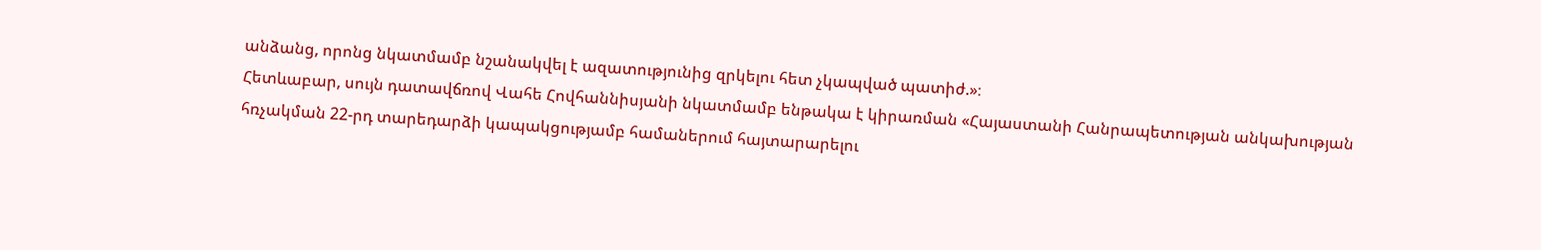անձանց, որոնց նկատմամբ նշանակվել է ազատությունից զրկելու հետ չկապված պատիժ.»։
Հետևաբար, սույն դատավճռով Վահե Հովհաննիսյանի նկատմամբ ենթակա է կիրառման «Հայաստանի Հանրապետության անկախության հռչակման 22-րդ տարեդարձի կապակցությամբ համաներում հայտարարելու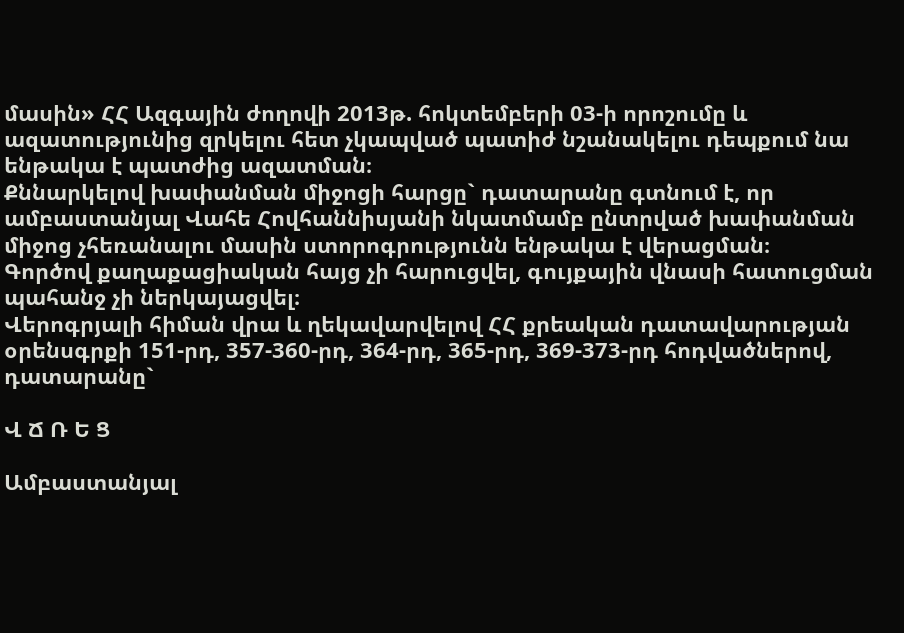մասին» ՀՀ Ազգային ժողովի 2013թ. հոկտեմբերի 03-ի որոշումը և ազատությունից զրկելու հետ չկապված պատիժ նշանակելու դեպքում նա ենթակա է պատժից ազատման։
Քննարկելով խափանման միջոցի հարցը` դատարանը գտնում է, որ ամբաստանյալ Վահե Հովհաննիսյանի նկատմամբ ընտրված խափանման միջոց չհեռանալու մասին ստորոգրությունն ենթակա է վերացման։
Գործով քաղաքացիական հայց չի հարուցվել, գույքային վնասի հատուցման պահանջ չի ներկայացվել։
Վերոգրյալի հիման վրա և ղեկավարվելով ՀՀ քրեական դատավարության օրենսգրքի 151-րդ, 357-360-րդ, 364-րդ, 365-րդ, 369-373-րդ հոդվածներով, դատարանը`

Վ Ճ Ռ Ե Ց

Ամբաստանյալ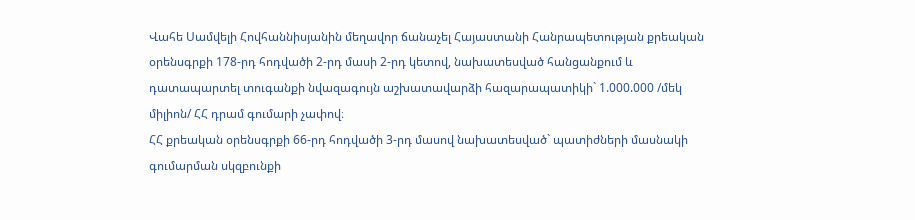Վահե Սամվելի Հովհաննիսյանին մեղավոր ճանաչել Հայաստանի Հանրապետության քրեական օրենսգրքի 178-րդ հոդվածի 2-րդ մասի 2-րդ կետով, նախատեսված հանցանքում և դատապարտել տուգանքի նվազագույն աշխատավարձի հազարապատիկի` 1.000.000 /մեկ միլիոն/ ՀՀ դրամ գումարի չափով։
ՀՀ քրեական օրենսգրքի 66-րդ հոդվածի 3-րդ մասով նախատեսված` պատիժների մասնակի գումարման սկզբունքի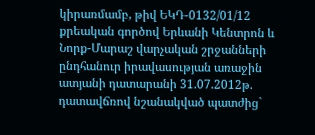կիրառմամբ, թիվ ԵԿԴ-0132/01/12 քրեական գործով Երևանի Կենտրոն և Նորք-Մարաշ վարչական շրջանների ընդհանուր իրավասության առաջին ատյանի դատարանի 31.07.2012թ. դատավճռով նշանակված պատժից`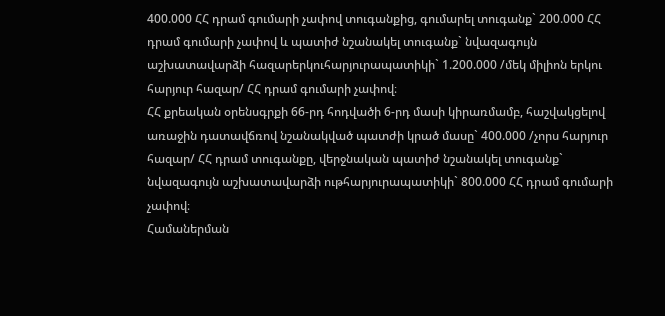400.000 ՀՀ դրամ գումարի չափով տուգանքից, գումարել տուգանք` 200.000 ՀՀ դրամ գումարի չափով և պատիժ նշանակել տուգանք` նվազագույն աշխատավարձի հազարերկուհարյուրապատիկի` 1.200.000 /մեկ միլիոն երկու հարյուր հազար/ ՀՀ դրամ գումարի չափով։
ՀՀ քրեական օրենսգրքի 66-րդ հոդվածի 6-րդ մասի կիրառմամբ, հաշվակցելով առաջին դատավճռով նշանակված պատժի կրած մասը` 400.000 /չորս հարյուր հազար/ ՀՀ դրամ տուգանքը, վերջնական պատիժ նշանակել տուգանք` նվազագույն աշխատավարձի ութհարյուրապատիկի` 800.000 ՀՀ դրամ գումարի չափով։
Համաներման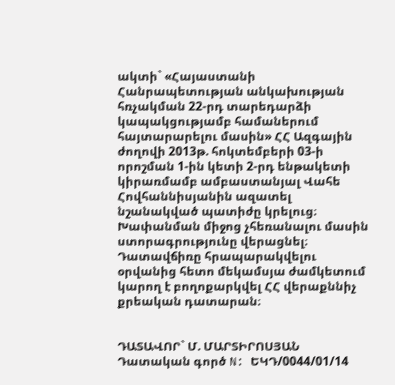ակտի` «Հայաստանի Հանրապետության անկախության հռչակման 22-րդ տարեդարձի կապակցությամբ համաներում հայտարարելու մասին» ՀՀ Ազգային ժողովի 2013թ. հոկտեմբերի 03-ի որոշման 1-ին կետի 2-րդ ենթակետի կիրառմամբ ամբաստանյալ Վահե Հովհաննիսյանին ազատել նշանակված պատիժը կրելուց։
Խափանման միջոց չհեռանալու մասին ստորագրությունը վերացնել։
Դատավճիռը հրապարակվելու օրվանից հետո մեկամսյա ժամկետում կարող է բողոքարկվել ՀՀ վերաքննիչ քրեական դատարան։


ԴԱՏԱՎՈՐ` Մ. ՄԱՐՏԻՐՈՍՅԱՆ
Դատական գործ N: ԵԿԴ/0044/01/14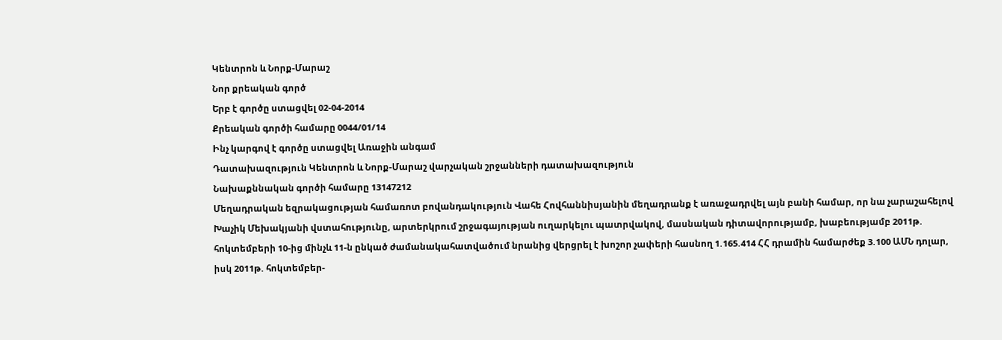Կենտրոն և Նորք-Մարաշ
Նոր քրեական գործ
Երբ է գործը ստացվել 02-04-2014
Քրեական գործի համարը 0044/01/14
Ինչ կարգով է գործը ստացվել Առաջին անգամ
Դատախազություն Կենտրոն և Նորք-Մարաշ վարչական շրջանների դատախազություն
Նախաքննական գործի համարը 13147212
Մեղադրական եզրակացության համառոտ բովանդակություն Վահե Հովհաննիսյանին մեղադրանք է առաջադրվել այն բանի համար, որ նա չարաշահելով Խաչիկ Մեխակյանի վստահությունը, արտերկրում շրջագայության ուղարկելու պատրվակով, մասնական դիտավորությամբ, խաբեությամբ 2011թ. հոկտեմբերի 10-ից մինչև 11-ն ընկած ժամանակահատվածում նրանից վերցրել է խոշոր չափերի հասնող 1.165.414 ՀՀ դրամին համարժեք 3.100 ԱՄՆ դոլար, իսկ 2011թ. հոկտեմբեր-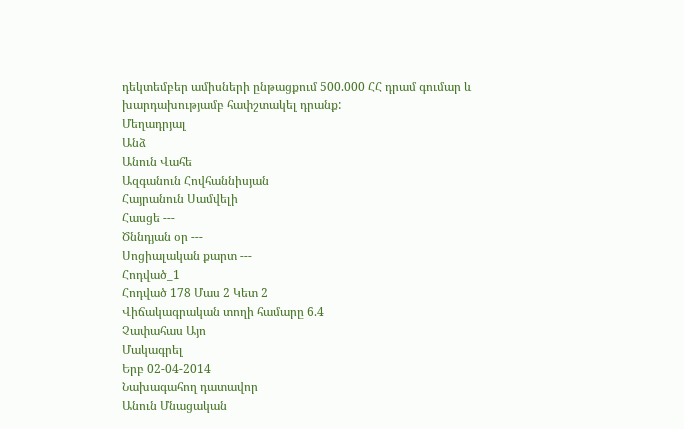դեկտեմբեր ամիսների ընթացքում 500.000 ՀՀ դրամ գումար և խարդախությամբ հափշտակել դրանք:
Մեղադրյալ
Անձ
Անուն Վահե
Ազգանուն Հովհաննիսյան
Հայրանուն Սամվելի
Հասցե ---
Ծննդյան օր ---
Սոցիալական քարտ ---
Հոդված_1
Հոդված 178 Մաս 2 Կետ 2
Վիճակագրական տողի համարը 6.4
Չափահաս Այո
Մակագրել
Երբ 02-04-2014
Նախագահող դատավոր
Անուն Մնացական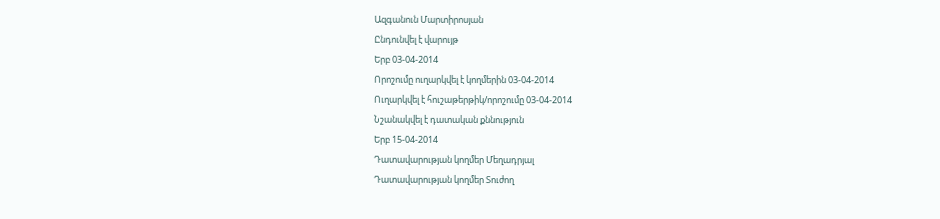Ազգանուն Մարտիրոսյան
Ընդունվել է վարույթ
Երբ 03-04-2014
Որոշումը ուղարկվել է կողմերին 03-04-2014
Ուղարկվել է հուշաթերթիկ/որոշումը 03-04-2014
Նշանակվել է դատական քննություն
Երբ 15-04-2014
Դատավարության կողմեր Մեղադրյալ
Դատավարության կողմեր Տուժող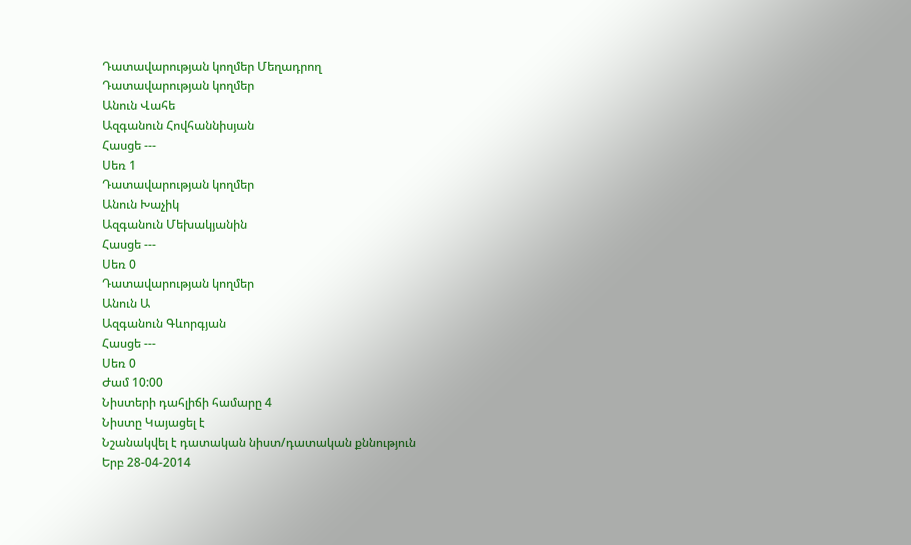Դատավարության կողմեր Մեղադրող
Դատավարության կողմեր
Անուն Վահե
Ազգանուն Հովհաննիսյան
Հասցե ---
Սեռ 1
Դատավարության կողմեր
Անուն Խաչիկ
Ազգանուն Մեխակյանին
Հասցե ---
Սեռ 0
Դատավարության կողմեր
Անուն Ա
Ազգանուն Գևորգյան
Հասցե ---
Սեռ 0
Ժամ 10:00
Նիստերի դահլիճի համարը 4
Նիստը Կայացել է
Նշանակվել է դատական նիստ/դատական քննություն
Երբ 28-04-2014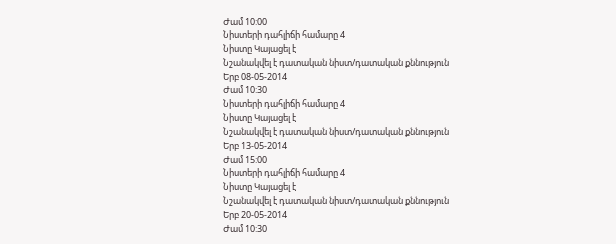Ժամ 10:00
Նիստերի դահլիճի համարը 4
Նիստը Կայացել է
Նշանակվել է դատական նիստ/դատական քննություն
Երբ 08-05-2014
Ժամ 10:30
Նիստերի դահլիճի համարը 4
Նիստը Կայացել է
Նշանակվել է դատական նիստ/դատական քննություն
Երբ 13-05-2014
Ժամ 15:00
Նիստերի դահլիճի համարը 4
Նիստը Կայացել է
Նշանակվել է դատական նիստ/դատական քննություն
Երբ 20-05-2014
Ժամ 10:30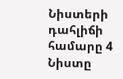Նիստերի դահլիճի համարը 4
Նիստը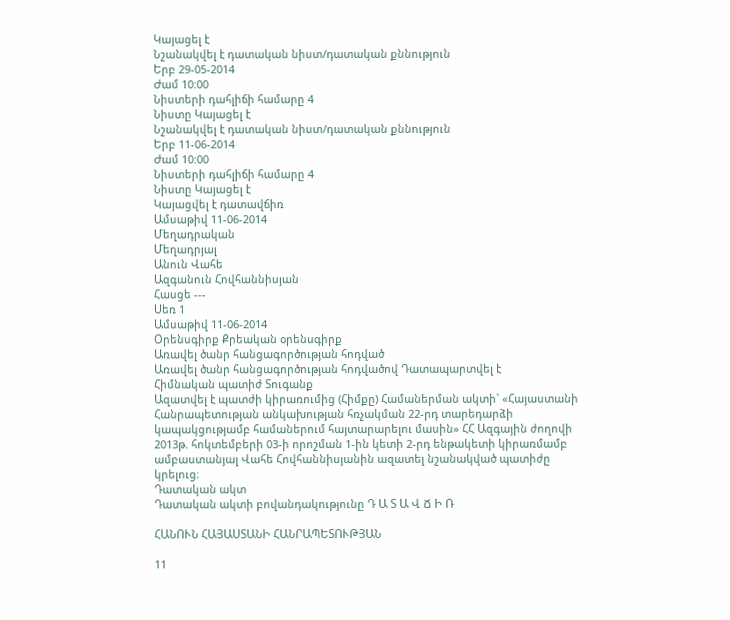Կայացել է
Նշանակվել է դատական նիստ/դատական քննություն
Երբ 29-05-2014
Ժամ 10:00
Նիստերի դահլիճի համարը 4
Նիստը Կայացել է
Նշանակվել է դատական նիստ/դատական քննություն
Երբ 11-06-2014
Ժամ 10:00
Նիստերի դահլիճի համարը 4
Նիստը Կայացել է
Կայացվել է դատավճիռ
Ամսաթիվ 11-06-2014
Մեղադրական
Մեղադրյալ
Անուն Վահե
Ազգանուն Հովհաննիսյան
Հասցե ---
Սեռ 1
Ամսաթիվ 11-06-2014
Օրենսգիրք Քրեական օրենսգիրք
Առավել ծանր հանցագործության հոդված
Առավել ծանր հանցագործության հոդվածով Դատապարտվել է
Հիմնական պատիժ Տուգանք
Ազատվել է պատժի կիրառումից (Հիմքը) Համաներման ակտի` «Հայաստանի Հանրապետության անկախության հռչակման 22-րդ տարեդարձի կապակցությամբ համաներում հայտարարելու մասին» ՀՀ Ազգային ժողովի 2013թ. հոկտեմբերի 03-ի որոշման 1-ին կետի 2-րդ ենթակետի կիրառմամբ ամբաստանյալ Վահե Հովհաննիսյանին ազատել նշանակված պատիժը կրելուց։
Դատական ակտ
Դատական ակտի բովանդակությունը Դ Ա Տ Ա Վ Ճ Ի Ռ

ՀԱՆՈՒՆ ՀԱՅԱՍՏԱՆԻ ՀԱՆՐԱՊԵՏՈՒԹՅԱՆ

11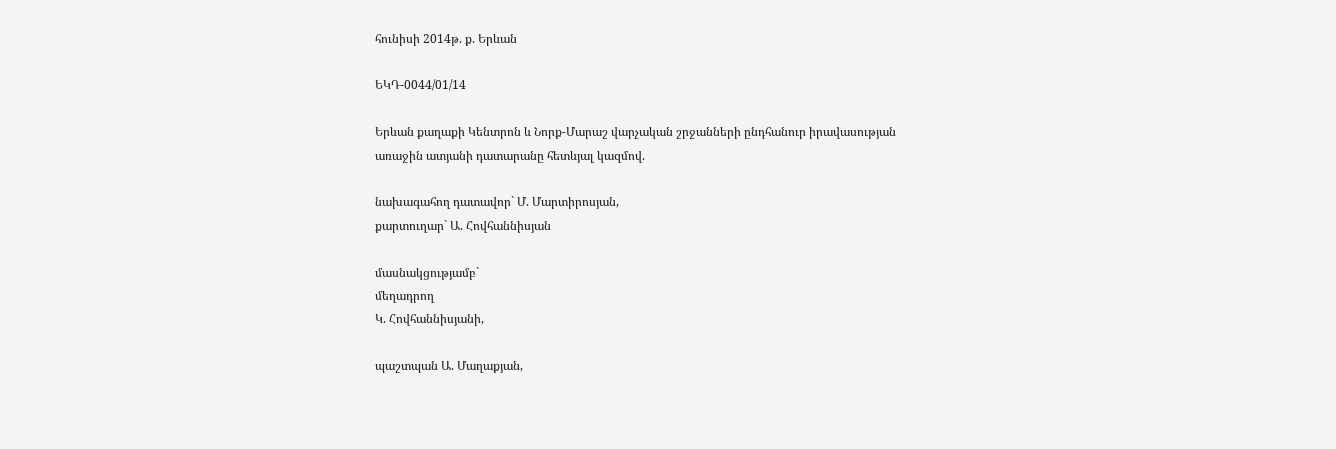հունիսի 2014թ. ք. Երևան

ԵԿԴ-0044/01/14

Երևան քաղաքի Կենտրոն և Նորք-Մարաշ վարչական շրջանների ընդհանուր իրավասության առաջին ատյանի դատարանը հետևյալ կազմով.

նախագահող դատավոր` Մ. Մարտիրոսյան,
քարտուղար` Ա. Հովհաննիսյան

մասնակցությամբ`
մեղադրող
Կ. Հովհաննիսյանի,

պաշտպան Ա. Մաղաքյան,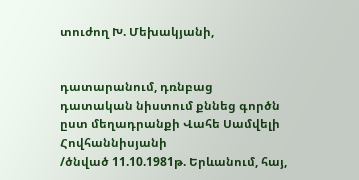տուժող Խ. Մեխակյանի,


դատարանում, դռնբաց դատական նիստում քննեց գործն ըստ մեղադրանքի Վահե Սամվելի Հովհաննիսյանի
/ծնված 11.10.1981թ. Երևանում, հայ,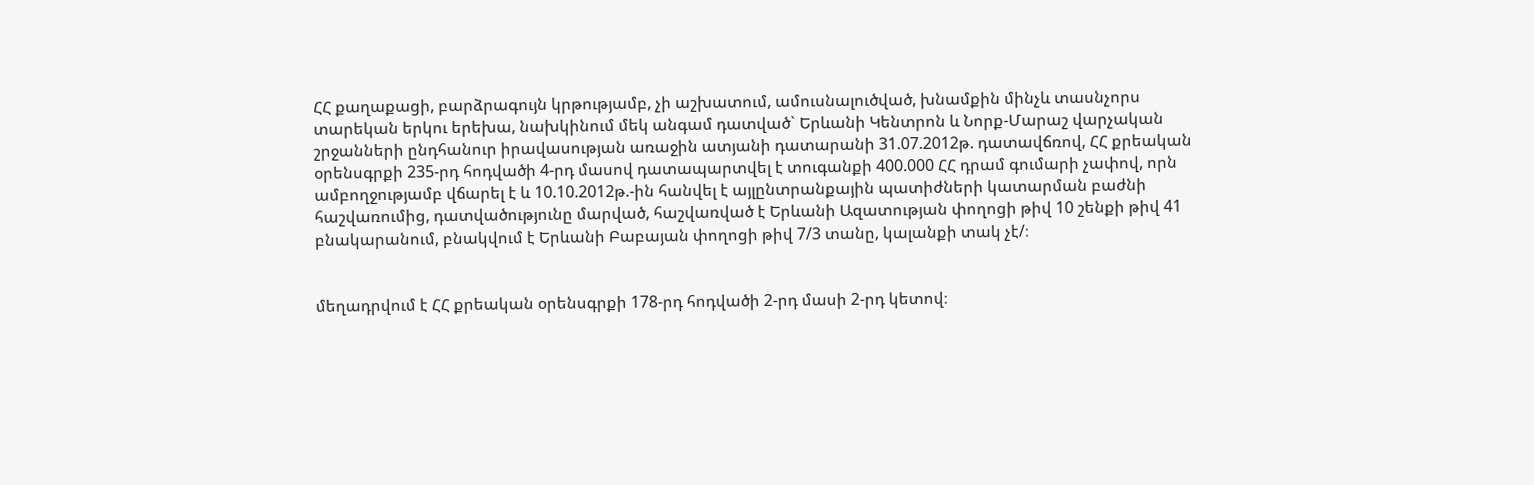ՀՀ քաղաքացի, բարձրագույն կրթությամբ, չի աշխատում, ամուսնալուծված, խնամքին մինչև տասնչորս տարեկան երկու երեխա, նախկինում մեկ անգամ դատված` Երևանի Կենտրոն և Նորք-Մարաշ վարչական շրջանների ընդհանուր իրավասության առաջին ատյանի դատարանի 31.07.2012թ. դատավճռով, ՀՀ քրեական օրենսգրքի 235-րդ հոդվածի 4-րդ մասով դատապարտվել է տուգանքի 400.000 ՀՀ դրամ գումարի չափով, որն ամբողջությամբ վճարել է և 10.10.2012թ.-ին հանվել է այլընտրանքային պատիժների կատարման բաժնի հաշվառումից, դատվածությունը մարված, հաշվառված է Երևանի Ազատության փողոցի թիվ 10 շենքի թիվ 41 բնակարանում, բնակվում է Երևանի Բաբայան փողոցի թիվ 7/3 տանը, կալանքի տակ չէ/։


մեղադրվում է ՀՀ քրեական օրենսգրքի 178-րդ հոդվածի 2-րդ մասի 2-րդ կետով։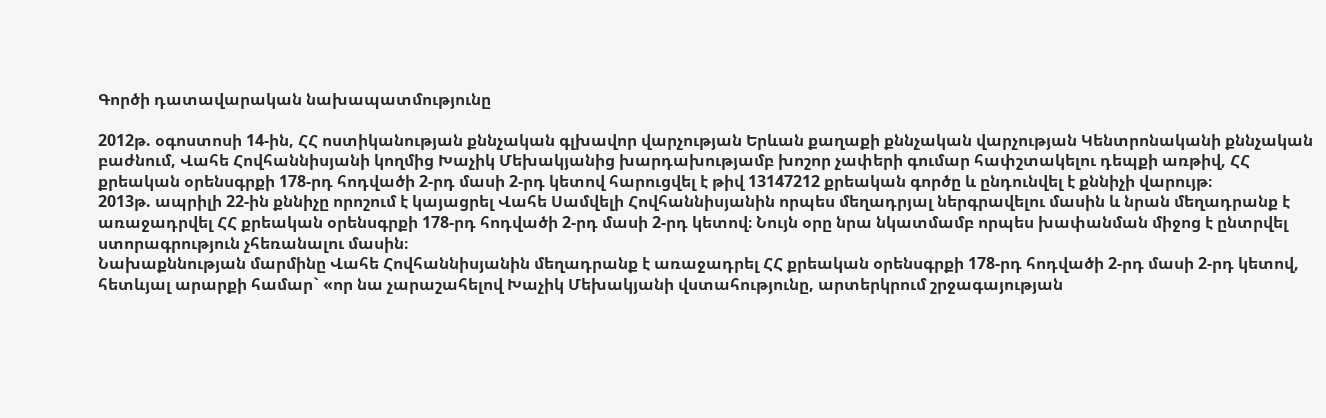Գործի դատավարական նախապատմությունը

2012թ. օգոստոսի 14-ին, ՀՀ ոստիկանության քննչական գլխավոր վարչության Երևան քաղաքի քննչական վարչության Կենտրոնականի քննչական բաժնում, Վահե Հովհաննիսյանի կողմից Խաչիկ Մեխակյանից խարդախությամբ խոշոր չափերի գումար հափշտակելու դեպքի առթիվ, ՀՀ քրեական օրենսգրքի 178-րդ հոդվածի 2-րդ մասի 2-րդ կետով հարուցվել է թիվ 13147212 քրեական գործը և ընդունվել է քննիչի վարույթ։
2013թ. ապրիլի 22-ին քննիչը որոշում է կայացրել Վահե Սամվելի Հովհաննիսյանին որպես մեղադրյալ ներգրավելու մասին և նրան մեղադրանք է առաջադրվել ՀՀ քրեական օրենսգրքի 178-րդ հոդվածի 2-րդ մասի 2-րդ կետով։ Նույն օրը նրա նկատմամբ որպես խափանման միջոց է ընտրվել ստորագրություն չհեռանալու մասին։
Նախաքննության մարմինը Վահե Հովհաննիսյանին մեղադրանք է առաջադրել ՀՀ քրեական օրենսգրքի 178-րդ հոդվածի 2-րդ մասի 2-րդ կետով, հետևյալ արարքի համար` «որ նա չարաշահելով Խաչիկ Մեխակյանի վստահությունը, արտերկրում շրջագայության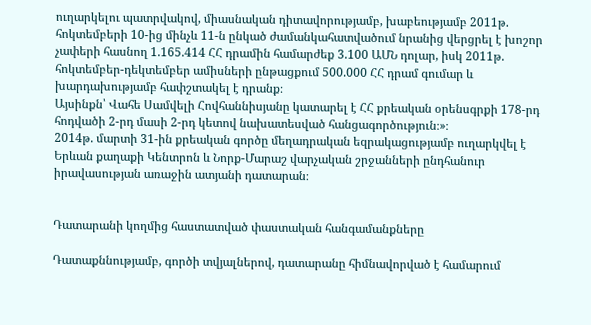ուղարկելու պատրվակով, միասնական դիտավորությամբ, խաբեությամբ 2011թ. հոկտեմբերի 10-ից մինչև 11-ն ընկած ժամանկահատվածում նրանից վերցրել է խոշոր չափերի հասնող 1.165.414 ՀՀ դրամին համարժեք 3.100 ԱՄՆ դոլար, իսկ 2011թ. հոկտեմբեր-դեկտեմբեր ամիսների ընթացքում 500.000 ՀՀ դրամ գումար և խարդախությամբ հափշտակել է դրանք։
Այսինքն՝ Վահե Սամվելի Հովհաննիսյանը կատարել է ՀՀ քրեական օրենսգրքի 178-րդ հոդվածի 2-րդ մասի 2-րդ կետով նախատեսված հանցագործություն։»։
2014թ. մարտի 31-ին քրեական գործը մեղադրական եզրակացությամբ ուղարկվել է Երևան քաղաքի Կենտրոն և Նորք-Մարաշ վարչական շրջանների ընդհանուր իրավասության առաջին ատյանի դատարան։


Դատարանի կողմից հաստատված փաստական հանգամանքները

Դատաքննությամբ, գործի տվյալներով, դատարանը հիմնավորված է համարում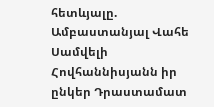հետևյալը.
Ամբաստանյալ Վահե Սամվելի Հովհաննիսյանն իր ընկեր Դրաստամատ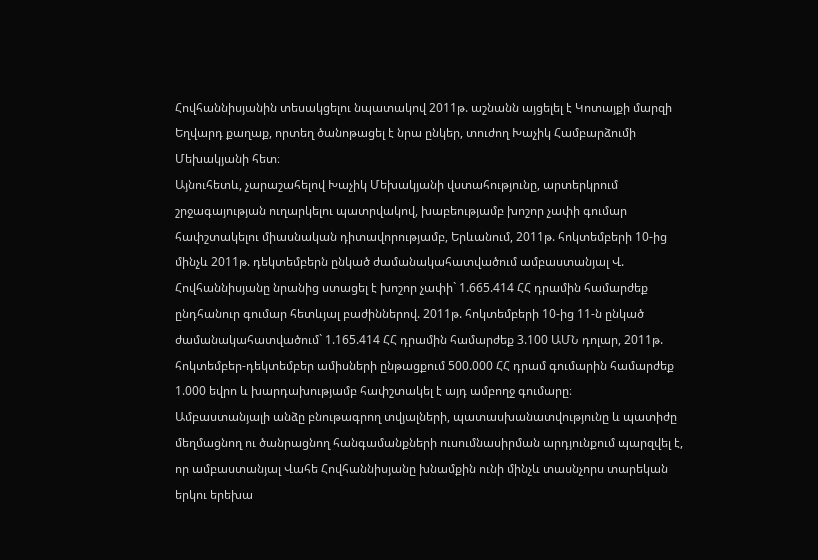Հովհաննիսյանին տեսակցելու նպատակով 2011թ. աշնանն այցելել է Կոտայքի մարզի Եղվարդ քաղաք, որտեղ ծանոթացել է նրա ընկեր, տուժող Խաչիկ Համբարձումի Մեխակյանի հետ։
Այնուհետև, չարաշահելով Խաչիկ Մեխակյանի վստահությունը, արտերկրում շրջագայության ուղարկելու պատրվակով, խաբեությամբ խոշոր չափի գումար հափշտակելու միասնական դիտավորությամբ, Երևանում, 2011թ. հոկտեմբերի 10-ից մինչև 2011թ. դեկտեմբերն ընկած ժամանակահատվածում ամբաստանյալ Վ. Հովհաննիսյանը նրանից ստացել է խոշոր չափի` 1.665.414 ՀՀ դրամին համարժեք ընդհանուր գումար հետևյալ բաժիններով. 2011թ. հոկտեմբերի 10-ից 11-ն ընկած ժամանակահատվածում` 1.165.414 ՀՀ դրամին համարժեք 3.100 ԱՄՆ դոլար, 2011թ. հոկտեմբեր-դեկտեմբեր ամիսների ընթացքում 500.000 ՀՀ դրամ գումարին համարժեք 1.000 եվրո և խարդախությամբ հափշտակել է այդ ամբողջ գումարը։
Ամբաստանյալի անձը բնութագրող տվյալների, պատասխանատվությունը և պատիժը մեղմացնող ու ծանրացնող հանգամանքների ուսումնասիրման արդյունքում պարզվել է, որ ամբաստանյալ Վահե Հովհաննիսյանը խնամքին ունի մինչև տասնչորս տարեկան երկու երեխա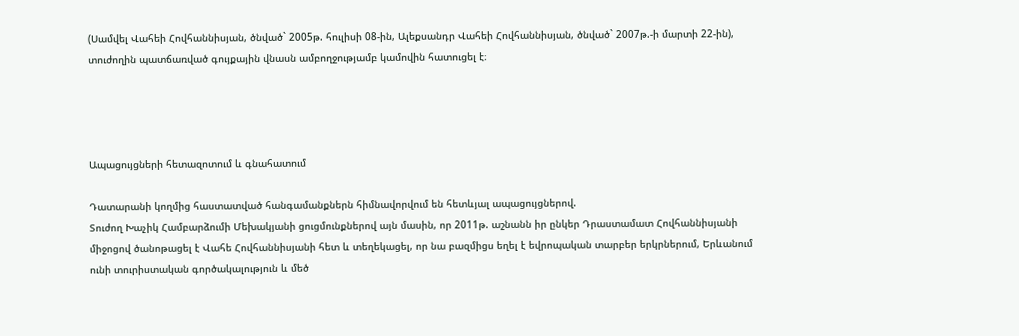(Սամվել Վահեի Հովհաննիսյան, ծնված` 2005թ. հուլիսի 08-ին, Ալեքսանդր Վահեի Հովհաննիսյան, ծնված` 2007թ.-ի մարտի 22-ին), տուժողին պատճառված գույքային վնասն ամբողջությամբ կամովին հատուցել է։




Ապացույցների հետազոտում և գնահատում

Դատարանի կողմից հաստատված հանգամանքներն հիմնավորվում են հետևյալ ապացույցներով.
Տուժող Խաչիկ Համբարձումի Մեխակյանի ցուցմունքներով այն մասին, որ 2011թ. աշնանն իր ընկեր Դրաստամատ Հովհաննիսյանի միջոցով ծանոթացել է Վահե Հովհաննիսյանի հետ և տեղեկացել, որ նա բազմիցս եղել է եվրոպական տարբեր երկրներում, Երևանում ունի տուրիստական գործակալություն և մեծ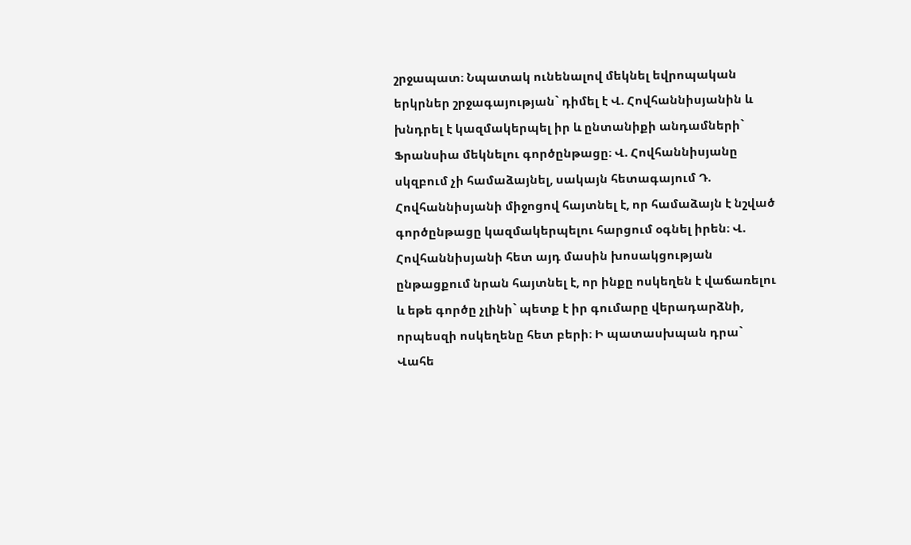շրջապատ։ Նպատակ ունենալով մեկնել եվրոպական երկրներ շրջագայության` դիմել է Վ. Հովհաննիսյանին և խնդրել է կազմակերպել իր և ընտանիքի անդամների` Ֆրանսիա մեկնելու գործընթացը։ Վ. Հովհաննիսյանը սկզբում չի համաձայնել, սակայն հետագայում Դ. Հովհաննիսյանի միջոցով հայտնել է, որ համաձայն է նշված գործընթացը կազմակերպելու հարցում օգնել իրեն։ Վ. Հովհաննիսյանի հետ այդ մասին խոսակցության ընթացքում նրան հայտնել է, որ ինքը ոսկեղեն է վաճառելու և եթե գործը չլինի` պետք է իր գումարը վերադարձնի, որպեսզի ոսկեղենը հետ բերի։ Ի պատասխպան դրա` Վահե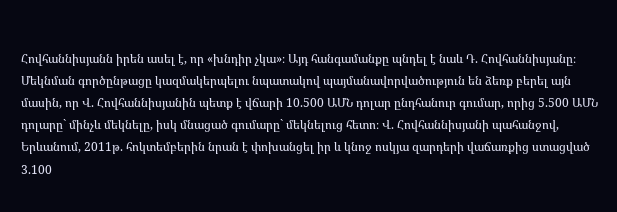Հովհաննիսյանն իրեն ասել է, որ «խնդիր չկա»։ Այդ հանգամանքը պնդել է նաև Դ. Հովհաննիսյանը։ Մեկնման գործընթացը կազմակերպելու նպատակով պայմանավորվածություն են ձեռք բերել այն մասին, որ Վ. Հովհաննիսյանին պետք է վճարի 10.500 ԱՄՆ դոլար ընդհանուր գումար, որից 5.500 ԱՄՆ դոլարը` մինչև մեկնելը, իսկ մնացած գումարը` մեկնելուց հետո։ Վ. Հովհաննիսյանի պահանջով, Երևանում, 2011թ. հոկտեմբերին նրան է փոխանցել իր և կնոջ ոսկյա զարդերի վաճառքից ստացված 3.100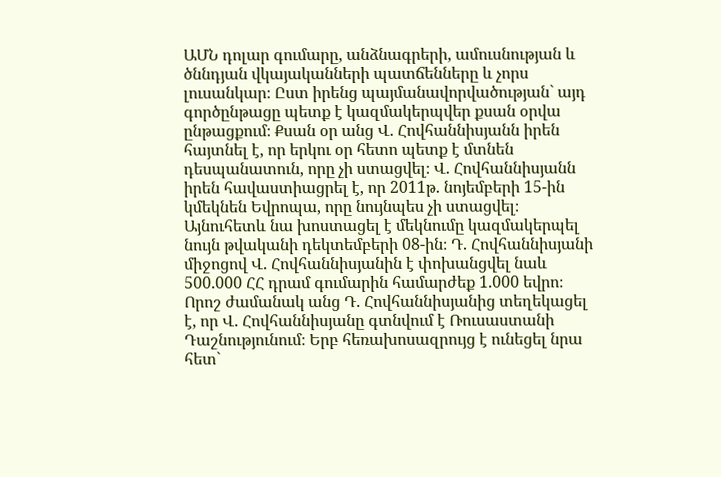ԱՄՆ դոլար գումարը, անձնագրերի, ամուսնության և ծննդյան վկայականների պատճենները և չորս լուսանկար։ Ըստ իրենց պայմանավորվածության` այդ գործընթացը պետք է կազմակերպվեր քսան օրվա ընթացքում։ Քսան օր անց Վ. Հովհաննիսյանն իրեն հայտնել է, որ երկու օր հետո պետք է մտնեն դեսպանատուն, որը չի ստացվել։ Վ. Հովհաննիսյանն իրեն հավաստիացրել է, որ 2011թ. նոյեմբերի 15-ին կմեկնեն Եվրոպա, որը նույնպես չի ստացվել։ Այնուհետև նա խոստացել է մեկնումը կազմակերպել նույն թվականի դեկտեմբերի 08-ին։ Դ. Հովհաննիսյանի միջոցով Վ. Հովհաննիսյանին է փոխանցվել նաև 500.000 ՀՀ դրամ գումարին համարժեք 1.000 եվրո։ Որոշ ժամանակ անց Դ. Հովհաննիսյանից տեղեկացել է, որ Վ. Հովհաննիսյանը գտնվում է Ռուսաստանի Դաշնությունում։ Երբ հեռախոսազրույց է ունեցել նրա հետ`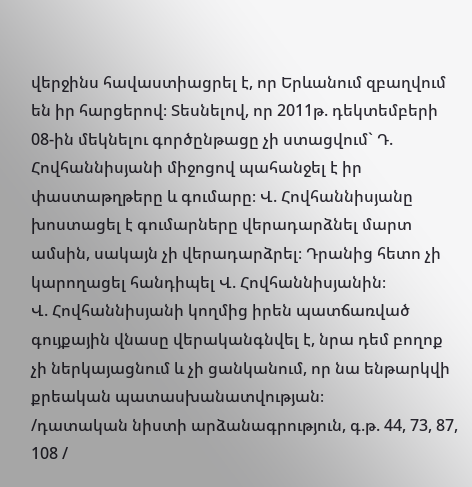վերջինս հավաստիացրել է, որ Երևանում զբաղվում են իր հարցերով։ Տեսնելով, որ 2011թ. դեկտեմբերի 08-ին մեկնելու գործընթացը չի ստացվում` Դ. Հովհաննիսյանի միջոցով պահանջել է իր փաստաթղթերը և գումարը։ Վ. Հովհաննիսյանը խոստացել է գումարները վերադարձնել մարտ ամսին, սակայն չի վերադարձրել։ Դրանից հետո չի կարողացել հանդիպել Վ. Հովհաննիսյանին։
Վ. Հովհաննիսյանի կողմից իրեն պատճառված գույքային վնասը վերականգնվել է, նրա դեմ բողոք չի ներկայացնում և չի ցանկանում, որ նա ենթարկվի քրեական պատասխանատվության։
/դատական նիստի արձանագրություն, գ.թ. 44, 73, 87, 108 /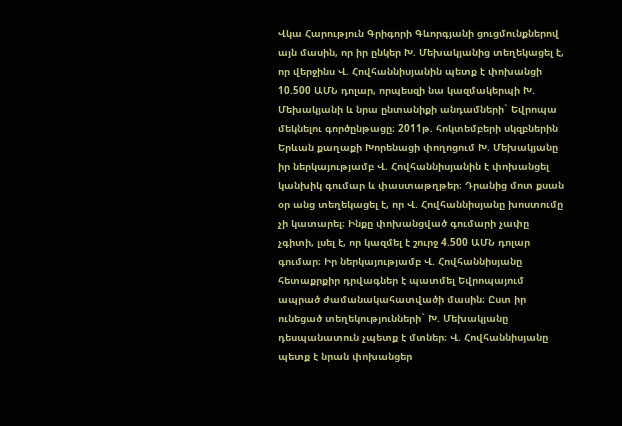Վկա Հարություն Գրիգորի Գևորգյանի ցուցմունքներով այն մասին, որ իր ընկեր Խ. Մեխակյանից տեղեկացել է, որ վերջինս Վ. Հովհաննիսյանին պետք է փոխանցի 10.500 ԱՄՆ դոլար, որպեսզի նա կազմակերպի Խ. Մեխակյանի և նրա ընտանիքի անդամների` Եվրոպա մեկնելու գործընթացը։ 2011թ. հոկտեմբերի սկզբներին Երևան քաղաքի Խորենացի փողոցում Խ. Մեխակյանը իր ներկայությամբ Վ. Հովհաննիսյանին է փոխանցել կանխիկ գումար և փաստաթղթեր։ Դրանից մոտ քսան օր անց տեղեկացել է, որ Վ. Հովհաննիսյանը խոստումը չի կատարել։ Ինքը փոխանցված գումարի չափը չգիտի, լսել է, որ կազմել է շուրջ 4.500 ԱՄՆ դոլար գումար։ Իր ներկայությամբ Վ. Հովհաննիսյանը հետաքրքիր դրվագներ է պատմել Եվրոպայում ապրած ժամանակահատվածի մասին։ Ըստ իր ունեցած տեղեկությունների` Խ. Մեխակյանը դեսպանատուն չպետք է մտներ։ Վ. Հովհաննիսյանը պետք է նրան փոխանցեր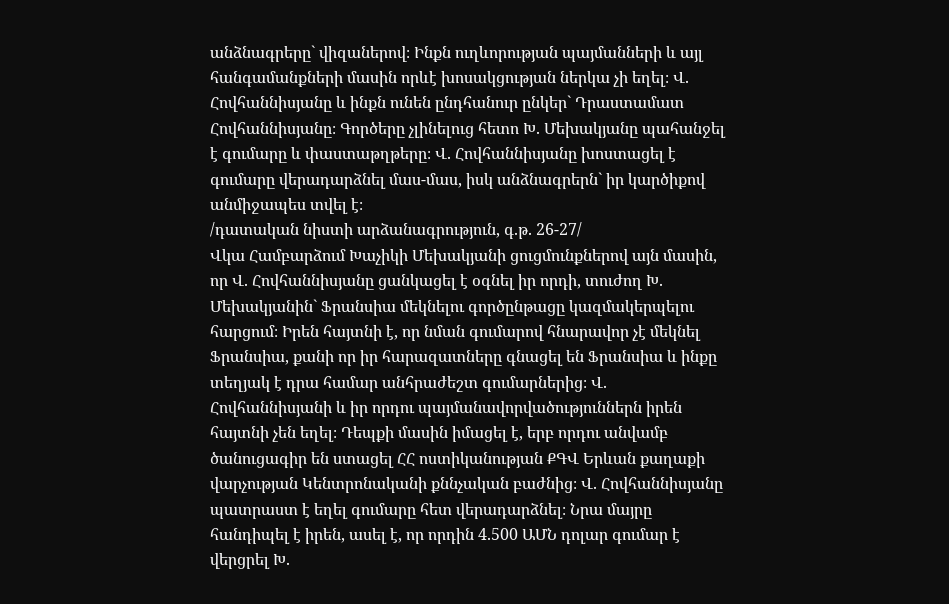անձնագրերը` վիզաներով։ Ինքն ուղևորության պայմանների և այլ հանգամանքների մասին որևէ խոսակցության ներկա չի եղել։ Վ. Հովհաննիսյանը և ինքն ունեն ընդհանուր ընկեր` Դրաստամատ Հովհաննիսյանը։ Գործերը չլինելուց հետո Խ. Մեխակյանը պահանջել է գումարը և փաստաթղթերը։ Վ. Հովհաննիսյանը խոստացել է գումարը վերադարձնել մաս-մաս, իսկ անձնագրերն` իր կարծիքով անմիջապես տվել է։
/դատական նիստի արձանագրություն, գ.թ. 26-27/
Վկա Համբարձում Խաչիկի Մեխակյանի ցուցմունքներով այն մասին, որ Վ. Հովհաննիսյանը ցանկացել է օգնել իր որդի, տուժող Խ. Մեխակյանին` Ֆրանսիա մեկնելու գործընթացը կազմակերպելու հարցում։ Իրեն հայտնի է, որ նման գումարով հնարավոր չէ մեկնել Ֆրանսիա, քանի որ իր հարազատները գնացել են Ֆրանսիա և ինքը տեղյակ է դրա համար անհրաժեշտ գումարներից։ Վ. Հովհաննիսյանի և իր որդու պայմանավորվածություններն իրեն հայտնի չեն եղել։ Դեպքի մասին իմացել է, երբ որդու անվամբ ծանուցագիր են ստացել ՀՀ ոստիկանության ՔԳՎ Երևան քաղաքի վարչության Կենտրոնականի քննչական բաժնից։ Վ. Հովհաննիսյանը պատրաստ է եղել գումարը հետ վերադարձնել։ Նրա մայրը հանդիպել է իրեն, ասել է, որ որդին 4.500 ԱՄՆ դոլար գումար է վերցրել Խ.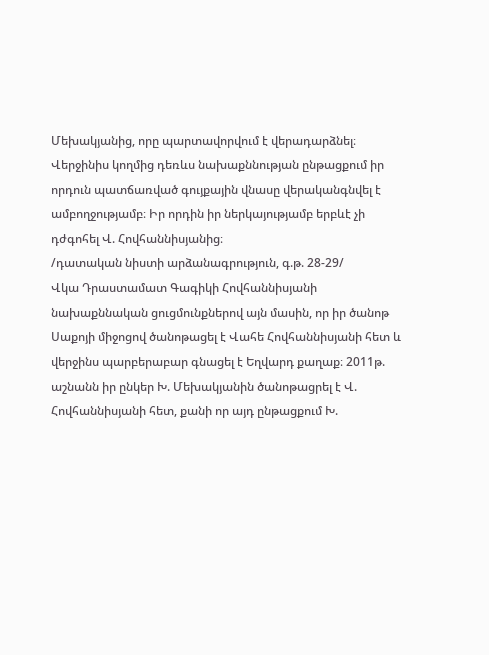Մեխակյանից, որը պարտավորվում է վերադարձնել։ Վերջինիս կողմից դեռևս նախաքննության ընթացքում իր որդուն պատճառված գույքային վնասը վերականգնվել է ամբողջությամբ։ Իր որդին իր ներկայությամբ երբևէ չի դժգոհել Վ. Հովհաննիսյանից։
/դատական նիստի արձանագրություն, գ.թ. 28-29/
Վկա Դրաստամատ Գագիկի Հովհաննիսյանի նախաքննական ցուցմունքներով այն մասին, որ իր ծանոթ Սաքոյի միջոցով ծանոթացել է Վահե Հովհաննիսյանի հետ և վերջինս պարբերաբար գնացել է Եղվարդ քաղաք։ 2011թ. աշնանն իր ընկեր Խ. Մեխակյանին ծանոթացրել է Վ. Հովհաննիսյանի հետ, քանի որ այդ ընթացքում Խ.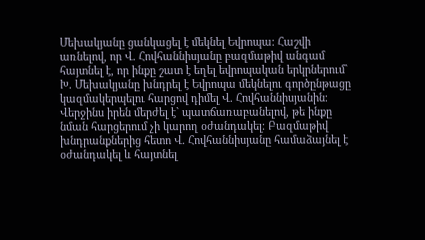Մեխակյանը ցանկացել է մեկնել Եվրոպա։ Հաշվի առնելով, որ Վ. Հովհաննիսյանը բազմաթիվ անգամ հայտնել է, որ ինքը շատ է եղել եվրոպական երկրներում` Խ. Մեխակյանը խնդրել է Եվրոպա մեկնելու գործընթացը կազմակերպելու հարցով դիմել Վ. Հովհաննիսյանին։ Վերջինս իրեն մերժել է` պատճառաբանելով, թե ինքը նման հարցերում չի կարող օժանդակել։ Բազմաթիվ խնդրանքներից հետո Վ. Հովհաննիսյանը համաձայնել է օժանդակել և հայտնել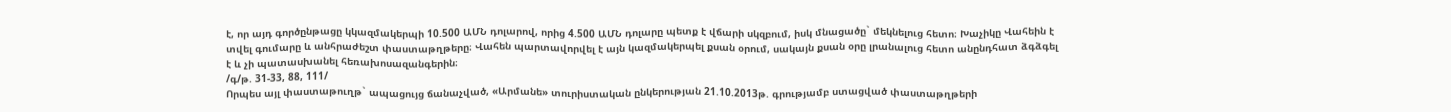է, որ այդ գործընթացը կկազմակերպի 10.500 ԱՄՆ դոլարով, որից 4.500 ԱՄՆ դոլարը պետք է վճարի սկզբում, իսկ մնացածը` մեկնելուց հետո։ Խաչիկը Վահեին է տվել գումարը և անհրաժեշտ փաստաթղթերը։ Վահեն պարտավորվել է այն կազմակերպել քսան օրում, սակայն քսան օրը լրանալուց հետո անընդհատ ձգձգել է և չի պատասխանել հեռախոսազանգերին։
/գ/թ. 31-33, 88, 111/
Որպես այլ փաստաթուղթ` ապացույց ճանաչված, «Արմանե» տուրիստական ընկերության 21.10.2013թ. գրությամբ ստացված փաստաթղթերի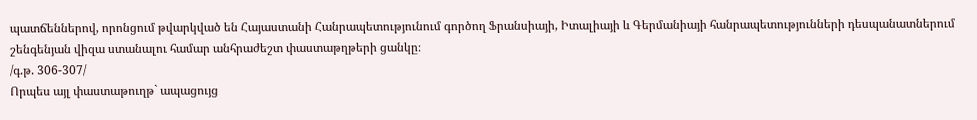պատճեններով, որոնցում թվարկված են Հայաստանի Հանրապետությունում գործող Ֆրանսիայի, Իտալիայի և Գերմանիայի հանրապետությունների դեսպանատներում շենգենյան վիզա ստանալու համար անհրաժեշտ փաստաթղթերի ցանկը։
/գ.թ. 306-307/
Որպես այլ փաստաթուղթ` ապացույց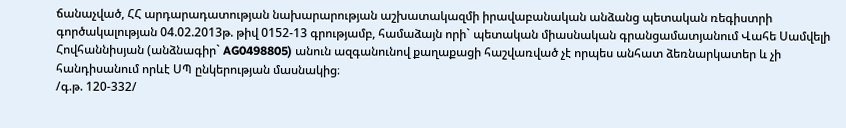ճանաչված, ՀՀ արդարադատության նախարարության աշխատակազմի իրավաբանական անձանց պետական ռեգիստրի գործակալության 04.02.2013թ. թիվ 0152-13 գրությամբ, համաձայն որի` պետական միասնական գրանցամատյանում Վահե Սամվելի Հովհաննիսյան (անձնագիր` AG0498805) անուն ազգանունով քաղաքացի հաշվառված չէ որպես անհատ ձեռնարկատեր և չի հանդիսանում որևէ ՍՊ ընկերության մասնակից։
/գ.թ. 120-332/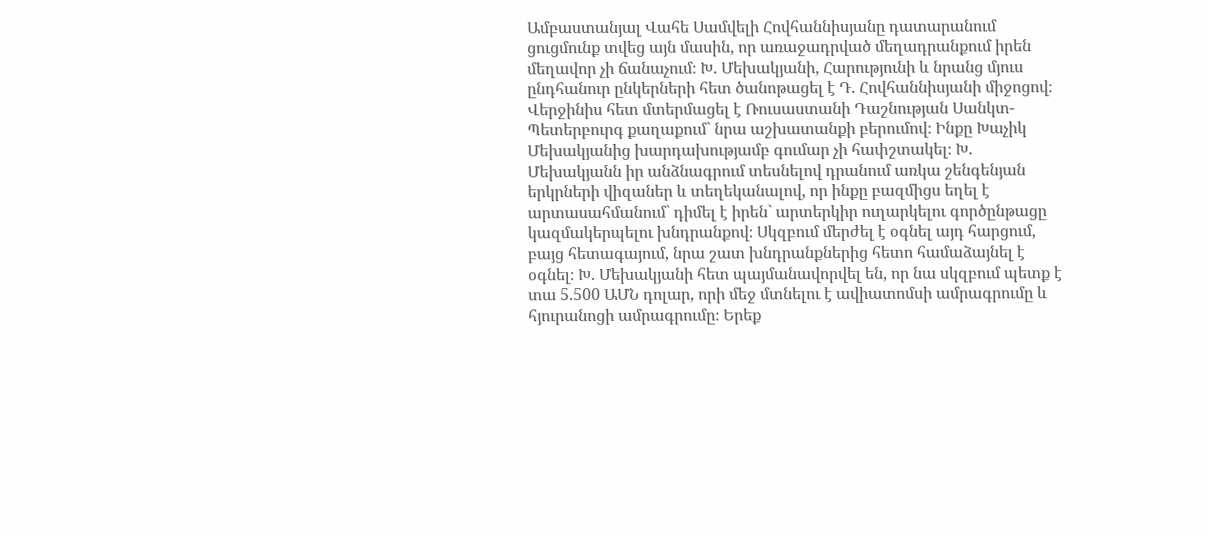Ամբաստանյալ Վահե Սամվելի Հովհաննիսյանը դատարանում ցուցմունք տվեց այն մասին, որ առաջադրված մեղադրանքում իրեն մեղավոր չի ճանաչում։ Խ. Մեխակյանի, Հարությունի և նրանց մյուս ընդհանուր ընկերների հետ ծանոթացել է Դ. Հովհաննիսյանի միջոցով։ Վերջինիս հետ մտերմացել է Ռուսաստանի Դաշնության Սանկտ-Պետերբուրգ քաղաքում` նրա աշխատանքի բերումով։ Ինքը Խաչիկ Մեխակյանից խարդախությամբ գումար չի հափշտակել։ Խ. Մեխակյանն իր անձնագրում տեսնելով դրանում առկա շենգենյան երկրների վիզաներ և տեղեկանալով, որ ինքը բազմիցս եղել է արտասահմանում` դիմել է իրեն` արտերկիր ուղարկելու գործընթացը կազմակերպելու խնդրանքով։ Սկզբում մերժել է օգնել այդ հարցում, բայց հետագայում, նրա շատ խնդրանքներից հետո համաձայնել է օգնել։ Խ. Մեխակյանի հետ պայմանավորվել են, որ նա սկզբում պետք է տա 5.500 ԱՄՆ դոլար, որի մեջ մտնելու է ավիատոմսի ամրագրումը և հյուրանոցի ամրագրումը։ Երեք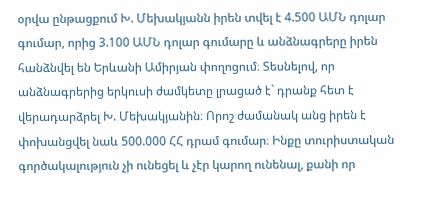օրվա ընթացքում Խ. Մեխակյանն իրեն տվել է 4.500 ԱՄՆ դոլար գումար, որից 3.100 ԱՄՆ դոլար գումարը և անձնագրերը իրեն հանձնվել են Երևանի Ամիրյան փողոցում։ Տեսնելով, որ անձնագրերից երկուսի ժամկետը լրացած է` դրանք հետ է վերադարձրել Խ. Մեխակյանին։ Որոշ ժամանակ անց իրեն է փոխանցվել նաև 500.000 ՀՀ դրամ գումար։ Ինքը տուրիստական գործակալություն չի ունեցել և չէր կարող ունենալ, քանի որ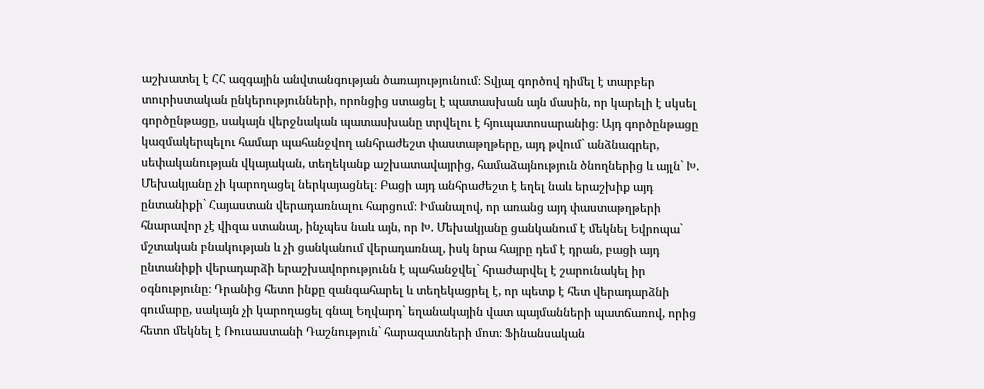աշխատել է ՀՀ ազգային անվտանգության ծառայությունում։ Տվյալ գործով դիմել է տարբեր տուրիստական ընկերությունների, որոնցից ստացել է պատասխան այն մասին, որ կարելի է սկսել գործընթացը, սակայն վերջնական պատասխանը տրվելու է հյուպատոսարանից։ Այդ գործընթացը կազմակերպելու համար պահանջվող անհրաժեշտ փաստաթղթերը, այդ թվում` անձնագրեր, սեփականության վկայական, տեղեկանք աշխատավայրից, համաձայնություն ծնողներից և այլն` Խ. Մեխակյանը չի կարողացել ներկայացնել։ Բացի այդ անհրաժեշտ է եղել նաև երաշխիք այդ ընտանիքի` Հայաստան վերադառնալու հարցում։ Իմանալով, որ առանց այդ փաստաթղթերի հնարավոր չէ վիզա ստանալ, ինչպես նաև այն, որ Խ. Մեխակյանը ցանկանում է մեկնել Եվրոպա` մշտական բնակության և չի ցանկանում վերադառնալ, իսկ նրա հայրը դեմ է դրան, բացի այդ ընտանիքի վերադարձի երաշխավորությունն է պահանջվել` հրաժարվել է շարունակել իր օգնությունը։ Դրանից հետո ինքը զանգահարել և տեղեկացրել է, որ պետք է հետ վերադարձնի գումարը, սակայն չի կարողացել գնալ Եղվարդ` եղանակային վատ պայմանների պատճառով, որից հետո մեկնել է Ռուսաստանի Դաշնություն` հարազատների մոտ։ Ֆինանսական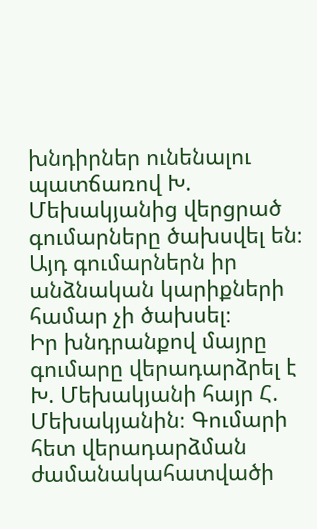խնդիրներ ունենալու պատճառով Խ. Մեխակյանից վերցրած գումարները ծախսվել են։ Այդ գումարներն իր անձնական կարիքների համար չի ծախսել։
Իր խնդրանքով մայրը գումարը վերադարձրել է Խ. Մեխակյանի հայր Հ. Մեխակյանին։ Գումարի հետ վերադարձման ժամանակահատվածի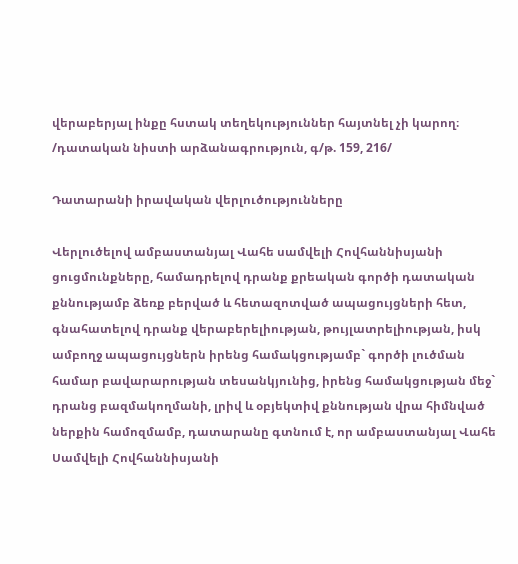վերաբերյալ ինքը հստակ տեղեկություններ հայտնել չի կարող։
/դատական նիստի արձանագրություն, գ/թ. 159, 216/

Դատարանի իրավական վերլուծությունները

Վերլուծելով ամբաստանյալ Վահե սամվելի Հովհաննիսյանի ցուցմունքները, համադրելով դրանք քրեական գործի դատական քննությամբ ձեռք բերված և հետազոտված ապացույցների հետ, գնահատելով դրանք վերաբերելիության, թույլատրելիության, իսկ ամբողջ ապացույցներն իրենց համակցությամբ` գործի լուծման համար բավարարության տեսանկյունից, իրենց համակցության մեջ` դրանց բազմակողմանի, լրիվ և օբյեկտիվ քննության վրա հիմնված ներքին համոզմամբ, դատարանը գտնում է, որ ամբաստանյալ Վահե Սամվելի Հովհաննիսյանի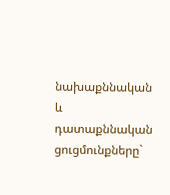նախաքննական և դատաքննական ցուցմունքները`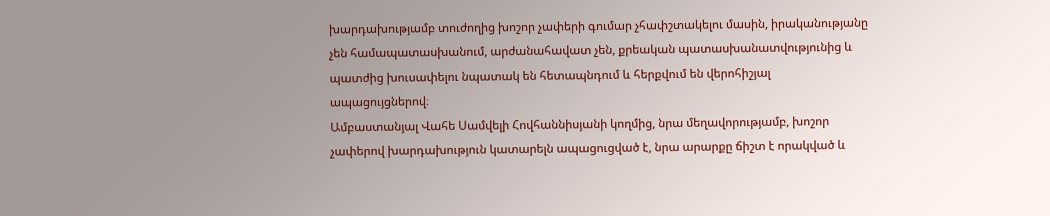խարդախությամբ տուժողից խոշոր չափերի գումար չհափշտակելու մասին, իրականությանը չեն համապատասխանում, արժանահավատ չեն, քրեական պատասխանատվությունից և պատժից խուսափելու նպատակ են հետապնդում և հերքվում են վերոհիշյալ ապացույցներով։
Ամբաստանյալ Վահե Սամվելի Հովհաննիսյանի կողմից, նրա մեղավորությամբ, խոշոր չափերով խարդախություն կատարելն ապացուցված է, նրա արարքը ճիշտ է որակված և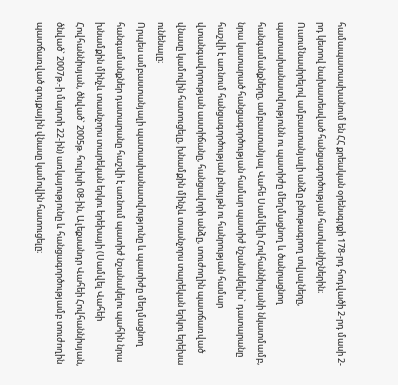համապատասխանում են ՀՀ քրեական օրենսգրքի 178-րդ հոդվածի 2-րդ մասի 2-րդ կետով նախատեսված հանցագործության հատկանիշներին։
Ուսումնասիրելով ամբաստանյալի անձը բնութագրող տվյալները, պատասխանատվությունն ու պատիժը մեղմացնող և ծանրացնող հանգամանքները, ամբաստանյալ Վահե Սամվելի Հովհաննիսյանի նկատմամբ, նրա կատարած հանցագործության համար պատիժ նշանակելիս` դատարանը հաշվի է առնում հանցագործության բնույթն ու հանրության համար վտանգավորության աստիճանը, հանցավորի անձը, տուժողին պատճառված վնասը կամովին հատուցելը, խնամքին մինչև տասնչորս տարեկան երկու երեխա ունենալը։
Որպես ամբաստանյալի պատասխանատվությունը և պատիժը մեղմացնող հանգամանքներ դատարանը հաշվի է առնում պատիժ նշանակելու պահին նրա խնամքին մինչև տասնչորս տարեկան երկու երեխայի (Սամվել Վահեի Հովհաննիսյան, ծնված` 2005թ. հուլիսի 08-ին, Ալեքսանդր Վահեի Հովհաննիսյան, ծնված` 2007թ.-ի մարտի 22-ին) առկայությունը և հանցագործությամբ տուժողին պատճառված գույքային վնասը կամովին հատուցելը։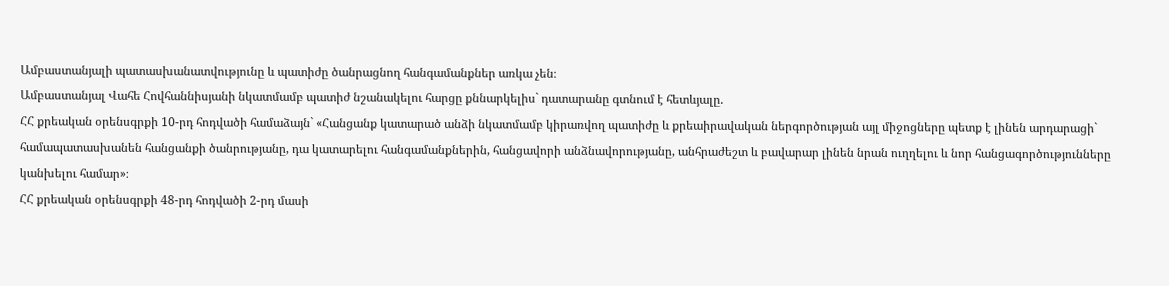Ամբաստանյալի պատասխանատվությունը և պատիժը ծանրացնող հանգամանքներ առկա չեն։
Ամբաստանյալ Վահե Հովհաննիսյանի նկատմամբ պատիժ նշանակելու հարցը քննարկելիս` դատարանը գտնում է հետևյալը.
ՀՀ քրեական օրենսգրքի 10-րդ հոդվածի համաձայն` «Հանցանք կատարած անձի նկատմամբ կիրառվող պատիժը և քրեաիրավական ներգործության այլ միջոցները պետք է լինեն արդարացի` համապատասխանեն հանցանքի ծանրությանը, դա կատարելու հանգամանքներին, հանցավորի անձնավորությանը, անհրաժեշտ և բավարար լինեն նրան ուղղելու և նոր հանցագործությունները կանխելու համար»։
ՀՀ քրեական օրենսգրքի 48-րդ հոդվածի 2-րդ մասի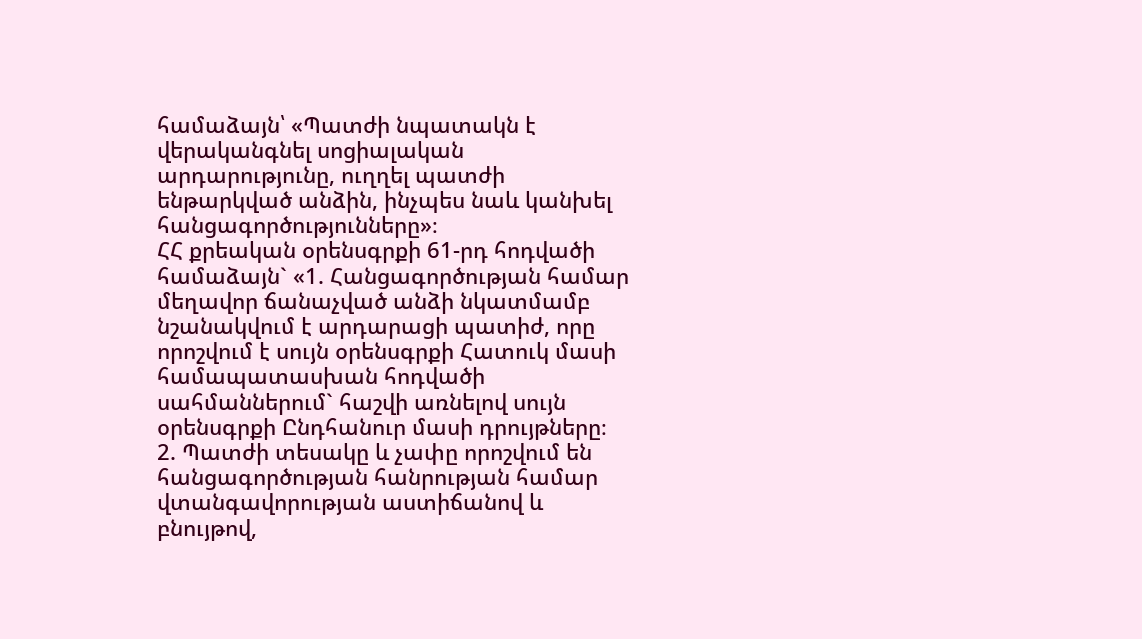համաձայն՝ «Պատժի նպատակն է վերականգնել սոցիալական արդարությունը, ուղղել պատժի ենթարկված անձին, ինչպես նաև կանխել հանցագործությունները»։
ՀՀ քրեական օրենսգրքի 61-րդ հոդվածի համաձայն` «1. Հանցագործության համար մեղավոր ճանաչված անձի նկատմամբ նշանակվում է արդարացի պատիժ, որը որոշվում է սույն օրենսգրքի Հատուկ մասի համապատասխան հոդվածի սահմաններում` հաշվի առնելով սույն օրենսգրքի Ընդհանուր մասի դրույթները։
2. Պատժի տեսակը և չափը որոշվում են հանցագործության հանրության համար վտանգավորության աստիճանով և բնույթով,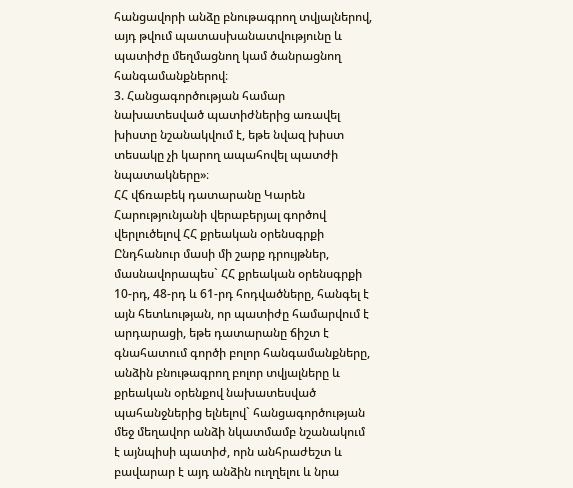հանցավորի անձը բնութագրող տվյալներով, այդ թվում պատասխանատվությունը և պատիժը մեղմացնող կամ ծանրացնող հանգամանքներով։
3. Հանցագործության համար նախատեսված պատիժներից առավել խիստը նշանակվում է, եթե նվազ խիստ տեսակը չի կարող ապահովել պատժի նպատակները»։
ՀՀ վճռաբեկ դատարանը Կարեն Հարությունյանի վերաբերյալ գործով վերլուծելով ՀՀ քրեական օրենսգրքի Ընդհանուր մասի մի շարք դրույթներ, մասնավորապես` ՀՀ քրեական օրենսգրքի 10-րդ, 48-րդ և 61-րդ հոդվածները, հանգել է այն հետևության, որ պատիժը համարվում է արդարացի, եթե դատարանը ճիշտ է գնահատում գործի բոլոր հանգամանքները, անձին բնութագրող բոլոր տվյալները և քրեական օրենքով նախատեսված պահանջներից ելնելով` հանցագործության մեջ մեղավոր անձի նկատմամբ նշանակում է այնպիսի պատիժ, որն անհրաժեշտ և բավարար է այդ անձին ուղղելու և նրա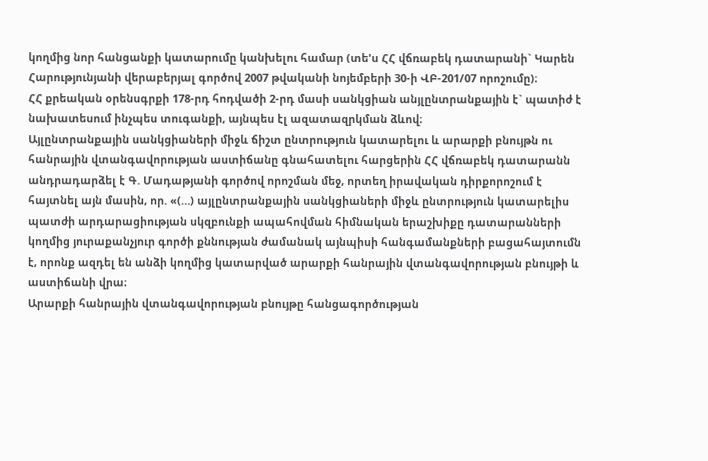կողմից նոր հանցանքի կատարումը կանխելու համար (տե'ս ՀՀ վճռաբեկ դատարանի` Կարեն Հարությունյանի վերաբերյալ գործով 2007 թվականի նոյեմբերի 30-ի ՎԲ-201/07 որոշումը)։
ՀՀ քրեական օրենսգրքի 178-րդ հոդվածի 2-րդ մասի սանկցիան անյլընտրանքային է` պատիժ է նախատեսում ինչպես տուգանքի, այնպես էլ ազատազրկման ձևով։
Այլընտրանքային սանկցիաների միջև ճիշտ ընտրություն կատարելու և արարքի բնույթն ու հանրային վտանգավորության աստիճանը գնահատելու հարցերին ՀՀ վճռաբեկ դատարանն անդրադարձել է Գ. Մադաթյանի գործով որոշման մեջ, որտեղ իրավական դիրքորոշում է հայտնել այն մասին, որ. «(…) այլընտրանքային սանկցիաների միջև ընտրություն կատարելիս պատժի արդարացիության սկզբունքի ապահովման հիմնական երաշխիքը դատարանների կողմից յուրաքանչյուր գործի քննության ժամանակ այնպիսի հանգամանքների բացահայտումն է, որոնք ազդել են անձի կողմից կատարված արարքի հանրային վտանգավորության բնույթի և աստիճանի վրա։
Արարքի հանրային վտանգավորության բնույթը հանցագործության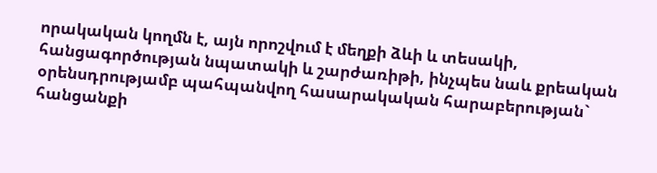որակական կողմն է, այն որոշվում է մեղքի ձևի և տեսակի, հանցագործության նպատակի և շարժառիթի, ինչպես նաև քրեական օրենսդրությամբ պահպանվող հասարակական հարաբերության` հանցանքի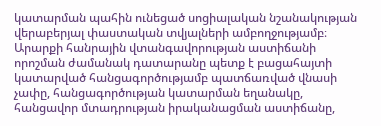կատարման պահին ունեցած սոցիալական նշանակության վերաբերյալ փաստական տվյալների ամբողջությամբ։
Արարքի հանրային վտանգավորության աստիճանի որոշման ժամանակ դատարանը պետք է բացահայտի կատարված հանցագործությամբ պատճառված վնասի չափը, հանցագործության կատարման եղանակը, հանցավոր մտադրության իրականացման աստիճանը,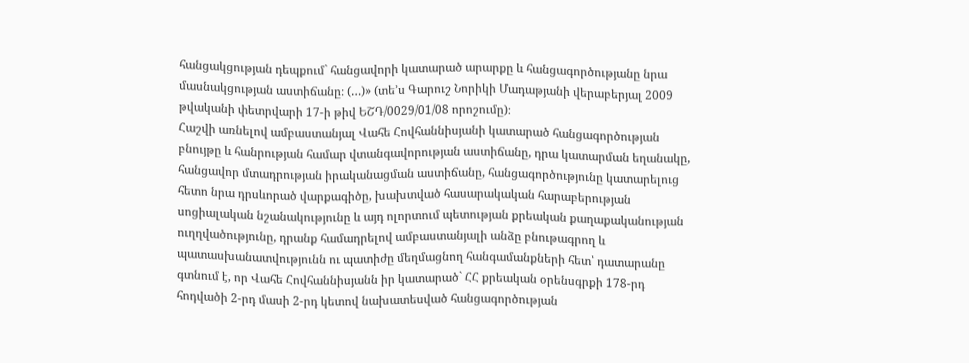հանցակցության դեպքում` հանցավորի կատարած արարքը և հանցագործությանը նրա մասնակցության աստիճանը։ (…)» (տե’ս Գարուշ Նորիկի Մադաթյանի վերաբերյալ 2009 թվականի փետրվարի 17-ի թիվ ԵՇԴ/0029/01/08 որոշումը)։
Հաշվի առնելով ամբաստանյալ Վահե Հովհաննիսյանի կատարած հանցագործության բնույթը և հանրության համար վտանգավորության աստիճանը, դրա կատարման եղանակը, հանցավոր մտադրության իրականացման աստիճանը, հանցագործությունը կատարելուց հետո նրա դրսևորած վարքագիծը, խախտված հասարակական հարաբերության սոցիալական նշանակությունը և այդ ոլորտում պետության քրեական քաղաքականության ուղղվածությունը, դրանք համադրելով ամբաստանյալի անձը բնութագրող և պատասխանատվությունն ու պատիժը մեղմացնող հանգամանքների հետ՝ դատարանը գտնում է, որ Վահե Հովհաննիսյանն իր կատարած` ՀՀ քրեական օրենսգրքի 178-րդ հոդվածի 2-րդ մասի 2-րդ կետով նախատեսված հանցագործության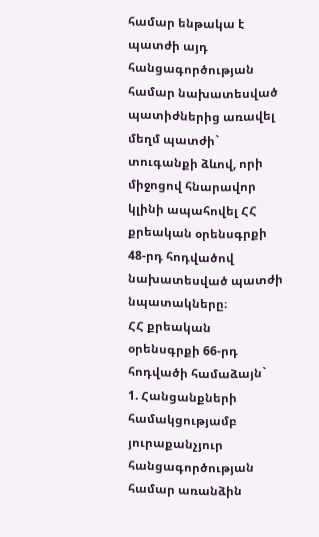համար ենթակա է պատժի այդ հանցագործության համար նախատեսված պատիժներից առավել մեղմ պատժի` տուգանքի ձևով, որի միջոցով հնարավոր կլինի ապահովել ՀՀ քրեական օրենսգրքի 48-րդ հոդվածով նախատեսված պատժի նպատակները։
ՀՀ քրեական օրենսգրքի 66-րդ հոդվածի համաձայն`
1. Հանցանքների համակցությամբ յուրաքանչյուր հանցագործության համար առանձին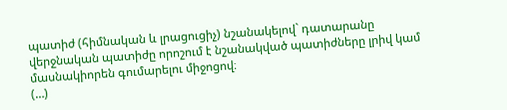պատիժ (հիմնական և լրացուցիչ) նշանակելով` դատարանը վերջնական պատիժը որոշում է նշանակված պատիժները լրիվ կամ մասնակիորեն գումարելու միջոցով։
(…)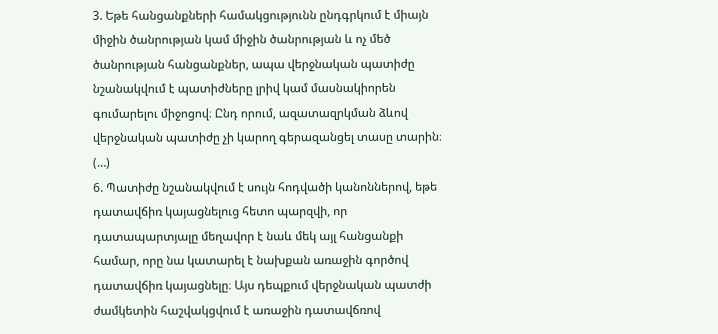3. Եթե հանցանքների համակցությունն ընդգրկում է միայն միջին ծանրության կամ միջին ծանրության և ոչ մեծ ծանրության հանցանքներ, ապա վերջնական պատիժը նշանակվում է պատիժները լրիվ կամ մասնակիորեն գումարելու միջոցով։ Ընդ որում, ազատազրկման ձևով վերջնական պատիժը չի կարող գերազանցել տասը տարին։
(…)
6. Պատիժը նշանակվում է սույն հոդվածի կանոններով, եթե դատավճիռ կայացնելուց հետո պարզվի, որ դատապարտյալը մեղավոր է նաև մեկ այլ հանցանքի համար, որը նա կատարել է նախքան առաջին գործով դատավճիռ կայացնելը։ Այս դեպքում վերջնական պատժի ժամկետին հաշվակցվում է առաջին դատավճռով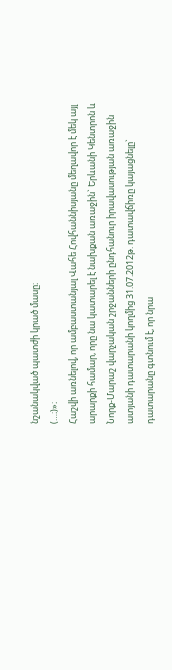նշանակված պատժի կրած մասը։
(…։)»։
Հաշվի առնելով, որ ամբաստանյալ Վահե Հովհաննիսյանը մեղավոր է մեկ այլ արարքի համար, որը նա կատարել է նախքան առաջին` Երևանի Կենտրոն և Նորք-Մարաշ վարչական շրջանների ընդհանուր իրավասության առաջին ատյանի դատարանի կողմից 31.07.2012թ. դատավճիռը կայացնելը` դատարանը գտնում է, որ նրա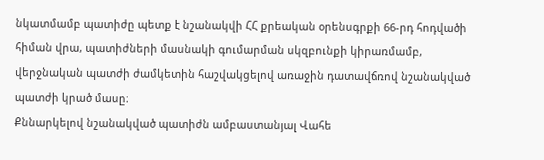նկատմամբ պատիժը պետք է նշանակվի ՀՀ քրեական օրենսգրքի 66-րդ հոդվածի հիման վրա, պատիժների մասնակի գումարման սկզբունքի կիրառմամբ, վերջնական պատժի ժամկետին հաշվակցելով առաջին դատավճռով նշանակված պատժի կրած մասը։
Քննարկելով նշանակված պատիժն ամբաստանյալ Վահե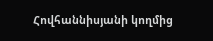Հովհաննիսյանի կողմից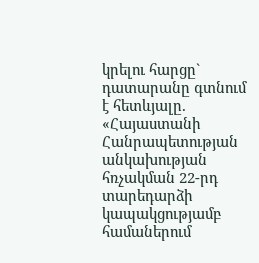կրելու հարցը` դատարանը գտնում է հետևյալը.
«Հայաստանի Հանրապետության անկախության հռչակման 22-րդ տարեդարձի կապակցությամբ համաներում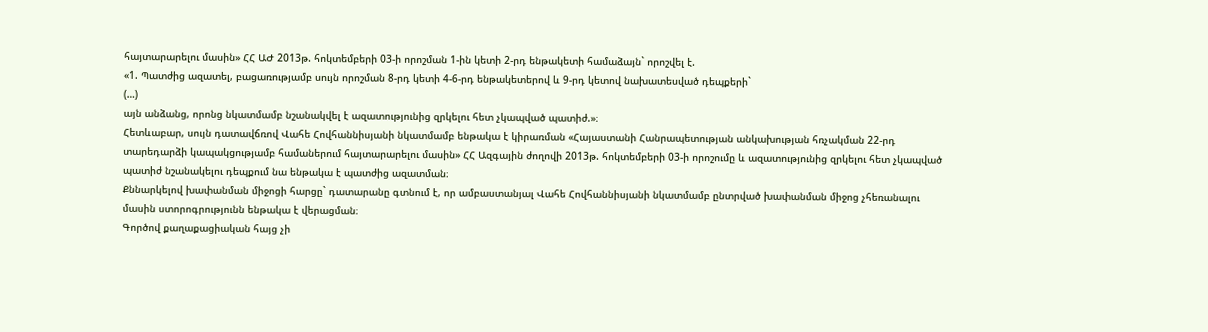հայտարարելու մասին» ՀՀ ԱԺ 2013թ. հոկտեմբերի 03-ի որոշման 1-ին կետի 2-րդ ենթակետի համաձայն` որոշվել է.
«1. Պատժից ազատել, բացառությամբ սույն որոշման 8-րդ կետի 4-6-րդ ենթակետերով և 9-րդ կետով նախատեսված դեպքերի`
(…)
այն անձանց, որոնց նկատմամբ նշանակվել է ազատությունից զրկելու հետ չկապված պատիժ.»։
Հետևաբար, սույն դատավճռով Վահե Հովհաննիսյանի նկատմամբ ենթակա է կիրառման «Հայաստանի Հանրապետության անկախության հռչակման 22-րդ տարեդարձի կապակցությամբ համաներում հայտարարելու մասին» ՀՀ Ազգային ժողովի 2013թ. հոկտեմբերի 03-ի որոշումը և ազատությունից զրկելու հետ չկապված պատիժ նշանակելու դեպքում նա ենթակա է պատժից ազատման։
Քննարկելով խափանման միջոցի հարցը` դատարանը գտնում է, որ ամբաստանյալ Վահե Հովհաննիսյանի նկատմամբ ընտրված խափանման միջոց չհեռանալու մասին ստորոգրությունն ենթակա է վերացման։
Գործով քաղաքացիական հայց չի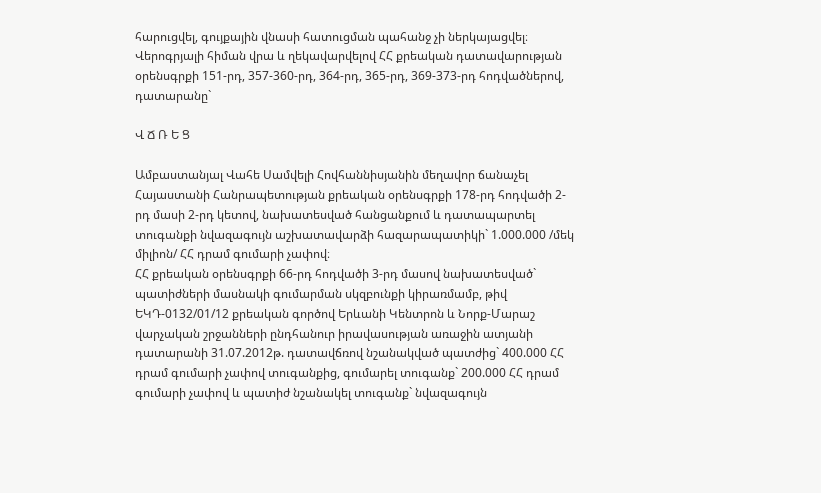հարուցվել, գույքային վնասի հատուցման պահանջ չի ներկայացվել։
Վերոգրյալի հիման վրա և ղեկավարվելով ՀՀ քրեական դատավարության օրենսգրքի 151-րդ, 357-360-րդ, 364-րդ, 365-րդ, 369-373-րդ հոդվածներով, դատարանը`

Վ Ճ Ռ Ե Ց

Ամբաստանյալ Վահե Սամվելի Հովհաննիսյանին մեղավոր ճանաչել Հայաստանի Հանրապետության քրեական օրենսգրքի 178-րդ հոդվածի 2-րդ մասի 2-րդ կետով, նախատեսված հանցանքում և դատապարտել տուգանքի նվազագույն աշխատավարձի հազարապատիկի` 1.000.000 /մեկ միլիոն/ ՀՀ դրամ գումարի չափով։
ՀՀ քրեական օրենսգրքի 66-րդ հոդվածի 3-րդ մասով նախատեսված` պատիժների մասնակի գումարման սկզբունքի կիրառմամբ, թիվ ԵԿԴ-0132/01/12 քրեական գործով Երևանի Կենտրոն և Նորք-Մարաշ վարչական շրջանների ընդհանուր իրավասության առաջին ատյանի դատարանի 31.07.2012թ. դատավճռով նշանակված պատժից` 400.000 ՀՀ դրամ գումարի չափով տուգանքից, գումարել տուգանք` 200.000 ՀՀ դրամ գումարի չափով և պատիժ նշանակել տուգանք` նվազագույն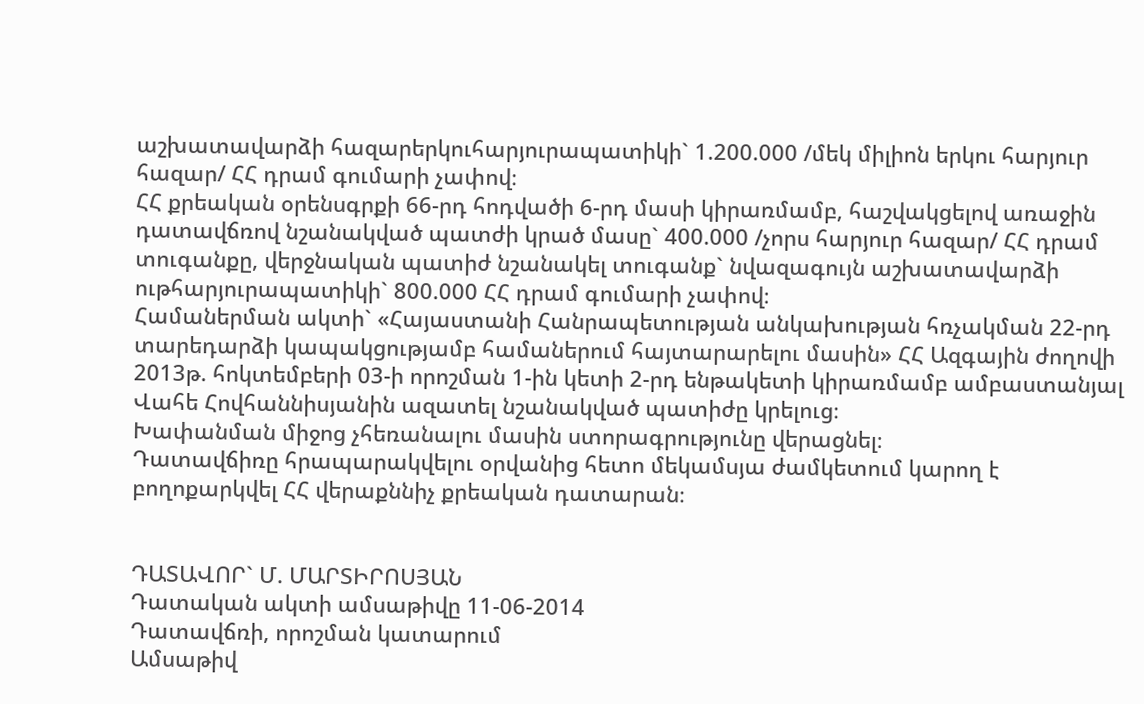աշխատավարձի հազարերկուհարյուրապատիկի` 1.200.000 /մեկ միլիոն երկու հարյուր հազար/ ՀՀ դրամ գումարի չափով։
ՀՀ քրեական օրենսգրքի 66-րդ հոդվածի 6-րդ մասի կիրառմամբ, հաշվակցելով առաջին դատավճռով նշանակված պատժի կրած մասը` 400.000 /չորս հարյուր հազար/ ՀՀ դրամ տուգանքը, վերջնական պատիժ նշանակել տուգանք` նվազագույն աշխատավարձի ութհարյուրապատիկի` 800.000 ՀՀ դրամ գումարի չափով։
Համաներման ակտի` «Հայաստանի Հանրապետության անկախության հռչակման 22-րդ տարեդարձի կապակցությամբ համաներում հայտարարելու մասին» ՀՀ Ազգային ժողովի 2013թ. հոկտեմբերի 03-ի որոշման 1-ին կետի 2-րդ ենթակետի կիրառմամբ ամբաստանյալ Վահե Հովհաննիսյանին ազատել նշանակված պատիժը կրելուց։
Խափանման միջոց չհեռանալու մասին ստորագրությունը վերացնել։
Դատավճիռը հրապարակվելու օրվանից հետո մեկամսյա ժամկետում կարող է բողոքարկվել ՀՀ վերաքննիչ քրեական դատարան։


ԴԱՏԱՎՈՐ` Մ. ՄԱՐՏԻՐՈՍՅԱՆ
Դատական ակտի ամսաթիվը 11-06-2014
Դատավճռի, որոշման կատարում
Ամսաթիվ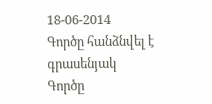18-06-2014
Գործը հանձնվել է գրասենյակ
Գործը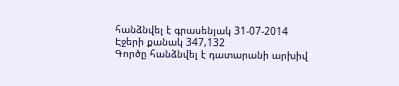հանձնվել է գրասենյակ 31-07-2014
Էջերի քանակ 347,132
Գործը հանձնվել է դատարանի արխիվ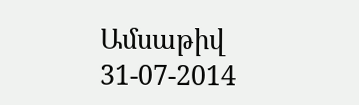Ամսաթիվ 31-07-2014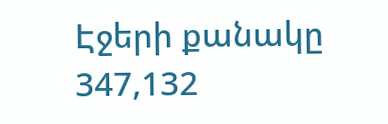Էջերի քանակը 347,132